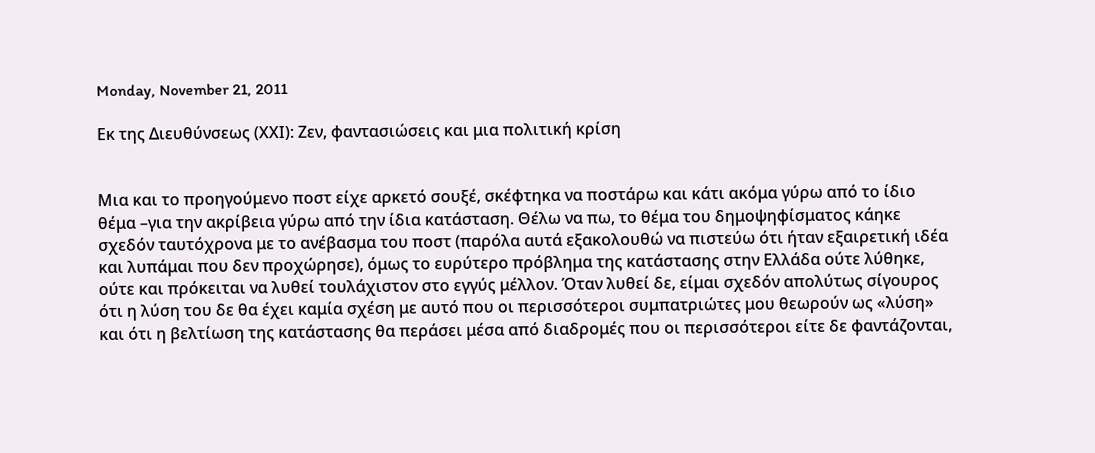Monday, November 21, 2011

Εκ της Διευθύνσεως (ΧΧΙ): Ζεν, φαντασιώσεις και μια πολιτική κρίση


Μια και το προηγούμενο ποστ είχε αρκετό σουξέ, σκέφτηκα να ποστάρω και κάτι ακόμα γύρω από το ίδιο θέμα –για την ακρίβεια γύρω από την ίδια κατάσταση. Θέλω να πω, το θέμα του δημοψηφίσματος κάηκε σχεδόν ταυτόχρονα με το ανέβασμα του ποστ (παρόλα αυτά εξακολουθώ να πιστεύω ότι ήταν εξαιρετική ιδέα και λυπάμαι που δεν προχώρησε), όμως το ευρύτερο πρόβλημα της κατάστασης στην Ελλάδα ούτε λύθηκε, ούτε και πρόκειται να λυθεί τουλάχιστον στο εγγύς μέλλον. Όταν λυθεί δε, είμαι σχεδόν απολύτως σίγουρος ότι η λύση του δε θα έχει καμία σχέση με αυτό που οι περισσότεροι συμπατριώτες μου θεωρούν ως «λύση» και ότι η βελτίωση της κατάστασης θα περάσει μέσα από διαδρομές που οι περισσότεροι είτε δε φαντάζονται,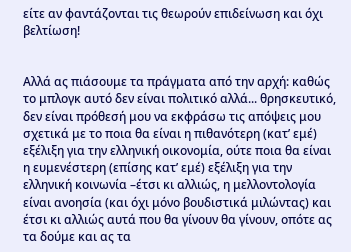είτε αν φαντάζονται τις θεωρούν επιδείνωση και όχι βελτίωση!


Αλλά ας πιάσουμε τα πράγματα από την αρχή: καθώς το μπλογκ αυτό δεν είναι πολιτικό αλλά... θρησκευτικό, δεν είναι πρόθεσή μου να εκφράσω τις απόψεις μου σχετικά με το ποια θα είναι η πιθανότερη (κατ’ εμέ) εξέλιξη για την ελληνική οικονομία, ούτε ποια θα είναι η ευμενέστερη (επίσης κατ’ εμέ) εξέλιξη για την ελληνική κοινωνία –έτσι κι αλλιώς, η μελλοντολογία είναι ανοησία (και όχι μόνο βουδιστικά μιλώντας) και έτσι κι αλλιώς αυτά που θα γίνουν θα γίνουν, οπότε ας τα δούμε και ας τα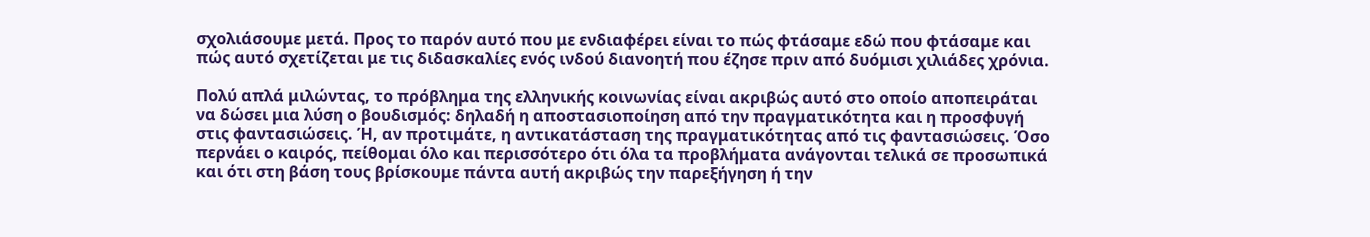σχολιάσουμε μετά. Προς το παρόν αυτό που με ενδιαφέρει είναι το πώς φτάσαμε εδώ που φτάσαμε και πώς αυτό σχετίζεται με τις διδασκαλίες ενός ινδού διανοητή που έζησε πριν από δυόμισι χιλιάδες χρόνια.

Πολύ απλά μιλώντας, το πρόβλημα της ελληνικής κοινωνίας είναι ακριβώς αυτό στο οποίο αποπειράται να δώσει μια λύση ο βουδισμός: δηλαδή η αποστασιοποίηση από την πραγματικότητα και η προσφυγή στις φαντασιώσεις. Ή, αν προτιμάτε, η αντικατάσταση της πραγματικότητας από τις φαντασιώσεις. Όσο περνάει ο καιρός, πείθομαι όλο και περισσότερο ότι όλα τα προβλήματα ανάγονται τελικά σε προσωπικά και ότι στη βάση τους βρίσκουμε πάντα αυτή ακριβώς την παρεξήγηση ή την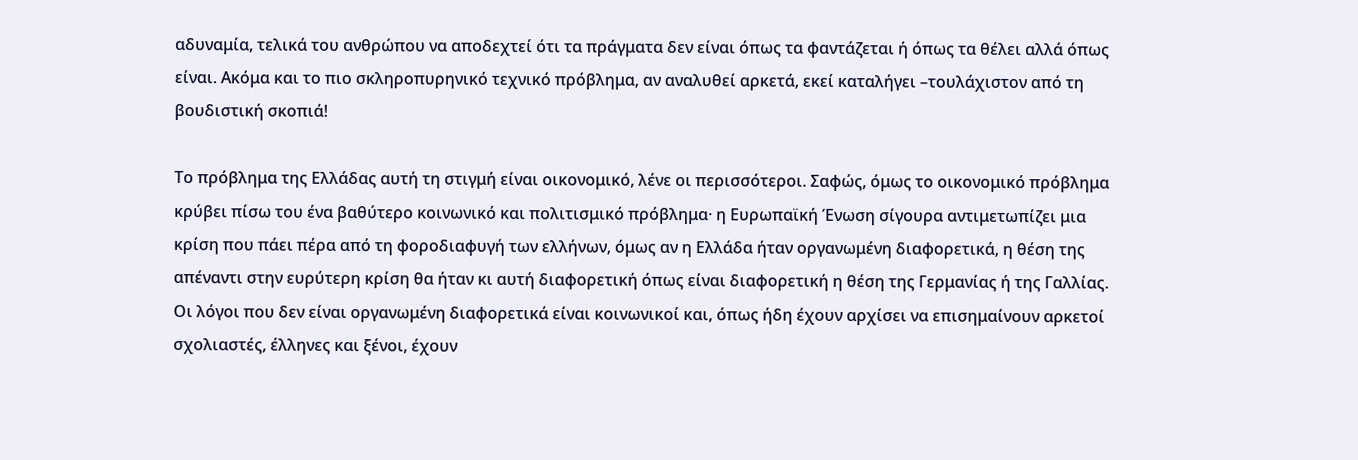αδυναμία, τελικά του ανθρώπου να αποδεχτεί ότι τα πράγματα δεν είναι όπως τα φαντάζεται ή όπως τα θέλει αλλά όπως είναι. Ακόμα και το πιο σκληροπυρηνικό τεχνικό πρόβλημα, αν αναλυθεί αρκετά, εκεί καταλήγει –τουλάχιστον από τη βουδιστική σκοπιά!

Το πρόβλημα της Ελλάδας αυτή τη στιγμή είναι οικονομικό, λένε οι περισσότεροι. Σαφώς, όμως το οικονομικό πρόβλημα κρύβει πίσω του ένα βαθύτερο κοινωνικό και πολιτισμικό πρόβλημα· η Ευρωπαϊκή Ένωση σίγουρα αντιμετωπίζει μια κρίση που πάει πέρα από τη φοροδιαφυγή των ελλήνων, όμως αν η Ελλάδα ήταν οργανωμένη διαφορετικά, η θέση της απέναντι στην ευρύτερη κρίση θα ήταν κι αυτή διαφορετική όπως είναι διαφορετική η θέση της Γερμανίας ή της Γαλλίας. Οι λόγοι που δεν είναι οργανωμένη διαφορετικά είναι κοινωνικοί και, όπως ήδη έχουν αρχίσει να επισημαίνουν αρκετοί σχολιαστές, έλληνες και ξένοι, έχουν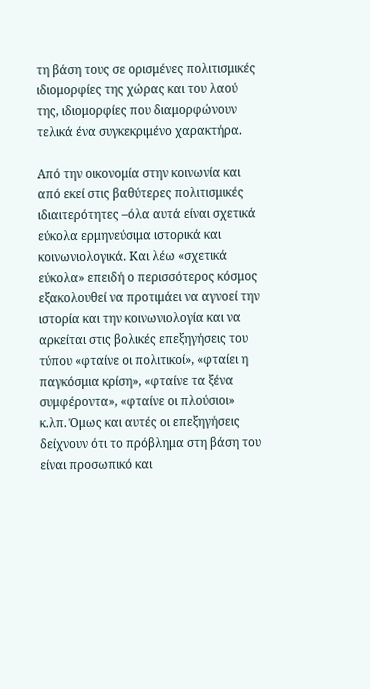τη βάση τους σε ορισμένες πολιτισμικές ιδιομορφίες της χώρας και του λαού της, ιδιομορφίες που διαμορφώνουν τελικά ένα συγκεκριμένο χαρακτήρα.

Από την οικονομία στην κοινωνία και από εκεί στις βαθύτερες πολιτισμικές ιδιαιτερότητες –όλα αυτά είναι σχετικά εύκολα ερμηνεύσιμα ιστορικά και κοινωνιολογικά. Και λέω «σχετικά εύκολα» επειδή ο περισσότερος κόσμος εξακολουθεί να προτιμάει να αγνοεί την ιστορία και την κοινωνιολογία και να αρκείται στις βολικές επεξηγήσεις του τύπου «φταίνε οι πολιτικοί», «φταίει η παγκόσμια κρίση», «φταίνε τα ξένα συμφέροντα», «φταίνε οι πλούσιοι» κ.λπ. Όμως και αυτές οι επεξηγήσεις δείχνουν ότι το πρόβλημα στη βάση του είναι προσωπικό και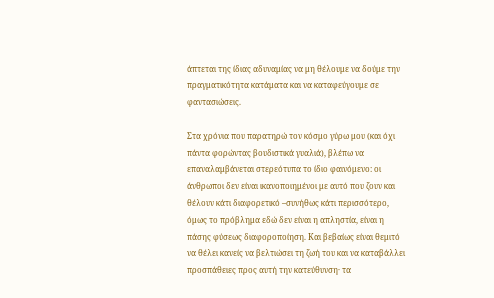άπτεται της ίδιας αδυναμίας να μη θέλουμε να δούμε την πραγματικότητα κατάματα και να καταφεύγουμε σε φαντασιώσεις.

Στα χρόνια που παρατηρώ τον κόσμο γύρω μου (και όχι πάντα φορώντας βουδιστικά γυαλιά), βλέπω να επαναλαμβάνεται στερεότυπα το ίδιο φαινόμενο: οι άνθρωποι δεν είναι ικανοποιημένοι με αυτό που ζουν και θέλουν κάτι διαφορετικό –συνήθως κάτι περισσότερο, όμως το πρόβλημα εδώ δεν είναι η απληστία, είναι η πάσης φύσεως διαφοροποίηση. Και βεβαίως είναι θεμιτό να θέλει κανείς να βελτιώσει τη ζωή του και να καταβάλλει προσπάθειες προς αυτή την κατεύθυνση· τα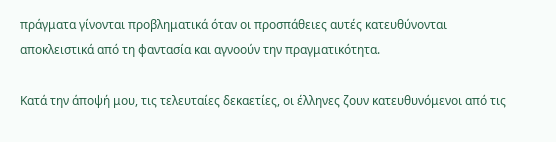πράγματα γίνονται προβληματικά όταν οι προσπάθειες αυτές κατευθύνονται αποκλειστικά από τη φαντασία και αγνοούν την πραγματικότητα.

Κατά την άποψή μου, τις τελευταίες δεκαετίες, οι έλληνες ζουν κατευθυνόμενοι από τις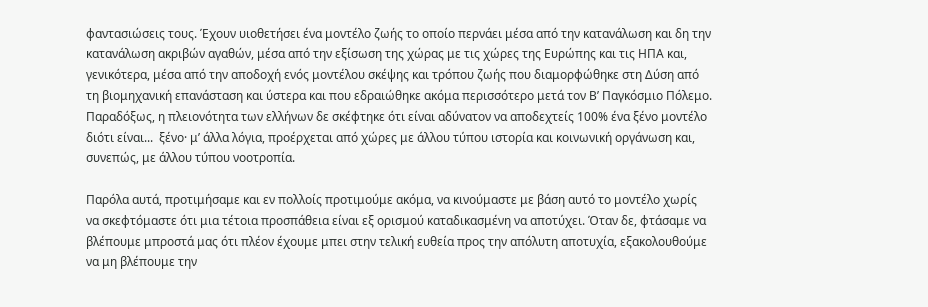φαντασιώσεις τους. Έχουν υιοθετήσει ένα μοντέλο ζωής το οποίο περνάει μέσα από την κατανάλωση και δη την κατανάλωση ακριβών αγαθών, μέσα από την εξίσωση της χώρας με τις χώρες της Ευρώπης και τις ΗΠΑ και, γενικότερα, μέσα από την αποδοχή ενός μοντέλου σκέψης και τρόπου ζωής που διαμορφώθηκε στη Δύση από τη βιομηχανική επανάσταση και ύστερα και που εδραιώθηκε ακόμα περισσότερο μετά τον Β’ Παγκόσμιο Πόλεμο. Παραδόξως, η πλειονότητα των ελλήνων δε σκέφτηκε ότι είναι αδύνατον να αποδεχτείς 100% ένα ξένο μοντέλο διότι είναι...  ξένο· μ’ άλλα λόγια, προέρχεται από χώρες με άλλου τύπου ιστορία και κοινωνική οργάνωση και, συνεπώς, με άλλου τύπου νοοτροπία.

Παρόλα αυτά, προτιμήσαμε και εν πολλοίς προτιμούμε ακόμα, να κινούμαστε με βάση αυτό το μοντέλο χωρίς να σκεφτόμαστε ότι μια τέτοια προσπάθεια είναι εξ ορισμού καταδικασμένη να αποτύχει. Όταν δε, φτάσαμε να βλέπουμε μπροστά μας ότι πλέον έχουμε μπει στην τελική ευθεία προς την απόλυτη αποτυχία, εξακολουθούμε να μη βλέπουμε την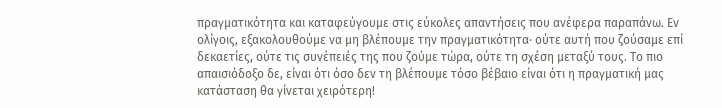πραγματικότητα και καταφεύγουμε στις εύκολες απαντήσεις που ανέφερα παραπάνω. Εν ολίγοις, εξακολουθούμε να μη βλέπουμε την πραγματικότητα· ούτε αυτή που ζούσαμε επί δεκαετίες, ούτε τις συνέπειές της που ζούμε τώρα, ούτε τη σχέση μεταξύ τους. Το πιο απαισιόδοξο δε, είναι ότι όσο δεν τη βλέπουμε τόσο βέβαιο είναι ότι η πραγματική μας κατάσταση θα γίνεται χειρότερη!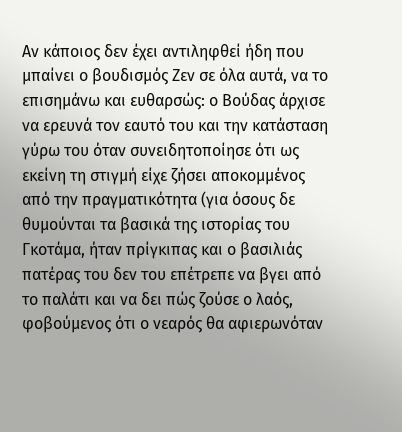Αν κάποιος δεν έχει αντιληφθεί ήδη που μπαίνει ο βουδισμός Ζεν σε όλα αυτά, να το επισημάνω και ευθαρσώς: ο Βούδας άρχισε να ερευνά τον εαυτό του και την κατάσταση γύρω του όταν συνειδητοποίησε ότι ως εκείνη τη στιγμή είχε ζήσει αποκομμένος από την πραγματικότητα (για όσους δε θυμούνται τα βασικά της ιστορίας του Γκοτάμα, ήταν πρίγκιπας και ο βασιλιάς πατέρας του δεν του επέτρεπε να βγει από το παλάτι και να δει πώς ζούσε ο λαός, φοβούμενος ότι ο νεαρός θα αφιερωνόταν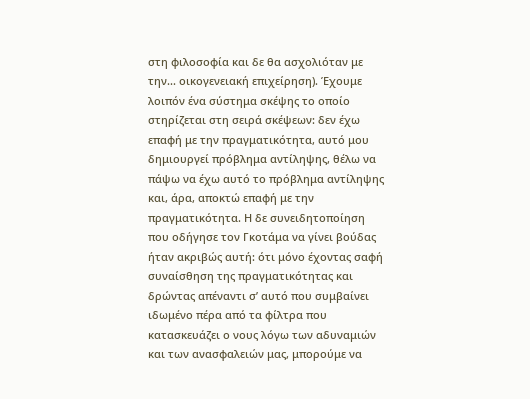στη φιλοσοφία και δε θα ασχολιόταν με την... οικογενειακή επιχείρηση). Έχουμε λοιπόν ένα σύστημα σκέψης το οποίο στηρίζεται στη σειρά σκέψεων: δεν έχω επαφή με την πραγματικότητα, αυτό μου δημιουργεί πρόβλημα αντίληψης, θέλω να πάψω να έχω αυτό το πρόβλημα αντίληψης και, άρα, αποκτώ επαφή με την πραγματικότητα. Η δε συνειδητοποίηση που οδήγησε τον Γκοτάμα να γίνει βούδας ήταν ακριβώς αυτή: ότι μόνο έχοντας σαφή συναίσθηση της πραγματικότητας και δρώντας απέναντι σ’ αυτό που συμβαίνει ιδωμένο πέρα από τα φίλτρα που κατασκευάζει ο νους λόγω των αδυναμιών και των ανασφαλειών μας, μπορούμε να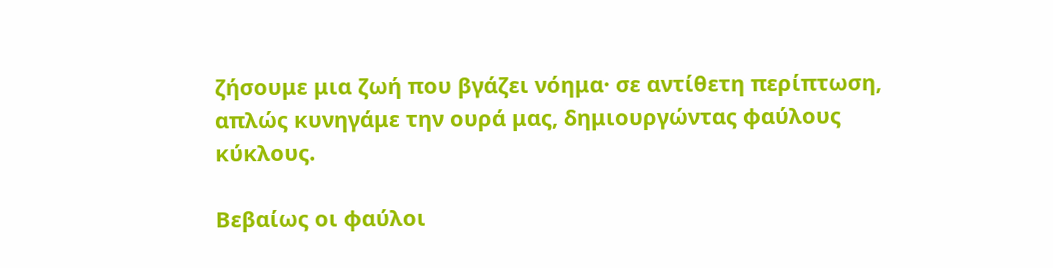ζήσουμε μια ζωή που βγάζει νόημα· σε αντίθετη περίπτωση, απλώς κυνηγάμε την ουρά μας, δημιουργώντας φαύλους κύκλους.

Βεβαίως οι φαύλοι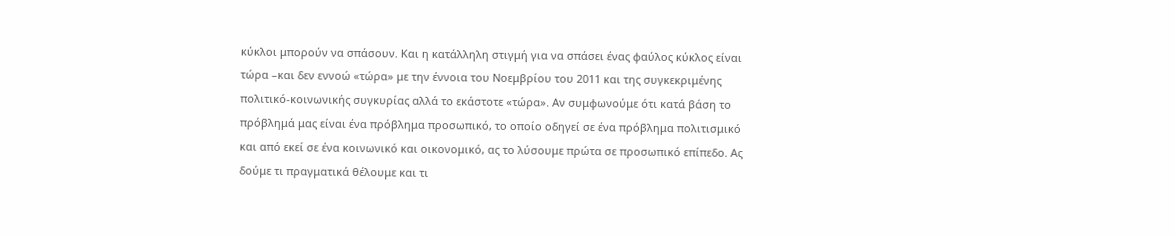κύκλοι μπορούν να σπάσουν. Και η κατάλληλη στιγμή για να σπάσει ένας φαύλος κύκλος είναι τώρα –και δεν εννοώ «τώρα» με την έννοια του Νοεμβρίου του 2011 και της συγκεκριμένης πολιτικό-κοινωνικής συγκυρίας αλλά το εκάστοτε «τώρα». Αν συμφωνούμε ότι κατά βάση το πρόβλημά μας είναι ένα πρόβλημα προσωπικό, το οποίο οδηγεί σε ένα πρόβλημα πολιτισμικό και από εκεί σε ένα κοινωνικό και οικονομικό, ας το λύσουμε πρώτα σε προσωπικό επίπεδο. Ας δούμε τι πραγματικά θέλουμε και τι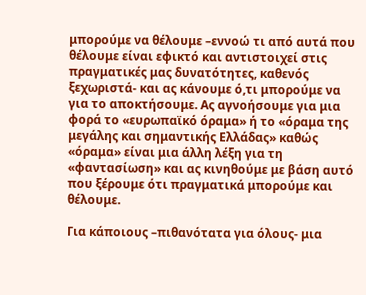μπορούμε να θέλουμε –εννοώ τι από αυτά που θέλουμε είναι εφικτό και αντιστοιχεί στις πραγματικές μας δυνατότητες, καθενός ξεχωριστά- και ας κάνουμε ό,τι μπορούμε να για το αποκτήσουμε. Ας αγνοήσουμε για μια φορά το «ευρωπαϊκό όραμα» ή το «όραμα της μεγάλης και σημαντικής Ελλάδας» καθώς «όραμα» είναι μια άλλη λέξη για τη «φαντασίωση» και ας κινηθούμε με βάση αυτό που ξέρουμε ότι πραγματικά μπορούμε και θέλουμε.

Για κάποιους –πιθανότατα για όλους- μια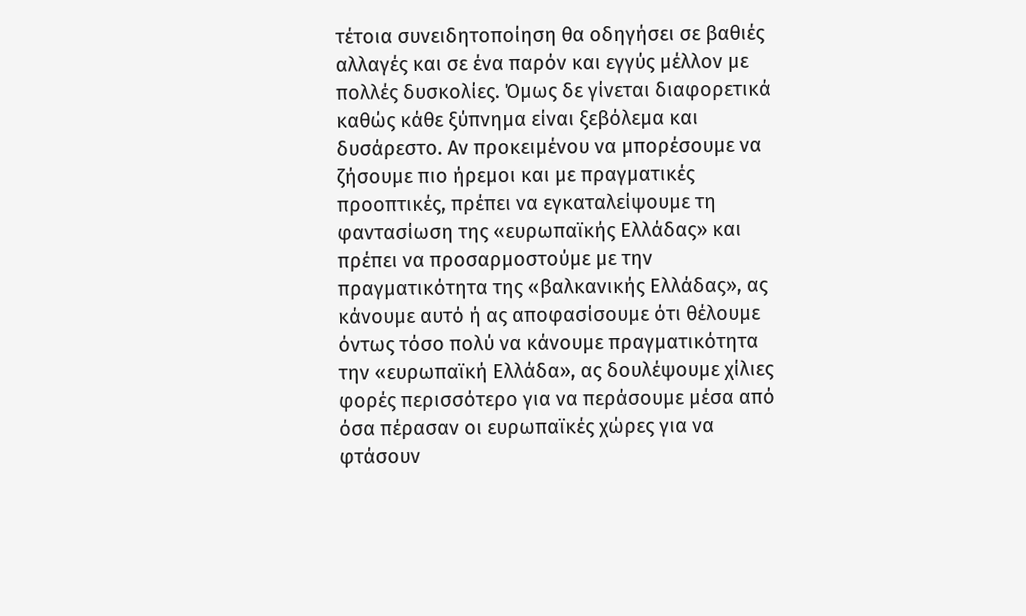τέτοια συνειδητοποίηση θα οδηγήσει σε βαθιές αλλαγές και σε ένα παρόν και εγγύς μέλλον με πολλές δυσκολίες. Όμως δε γίνεται διαφορετικά καθώς κάθε ξύπνημα είναι ξεβόλεμα και δυσάρεστο. Αν προκειμένου να μπορέσουμε να ζήσουμε πιο ήρεμοι και με πραγματικές προοπτικές, πρέπει να εγκαταλείψουμε τη φαντασίωση της «ευρωπαϊκής Ελλάδας» και πρέπει να προσαρμοστούμε με την πραγματικότητα της «βαλκανικής Ελλάδας», ας κάνουμε αυτό ή ας αποφασίσουμε ότι θέλουμε όντως τόσο πολύ να κάνουμε πραγματικότητα την «ευρωπαϊκή Ελλάδα», ας δουλέψουμε χίλιες φορές περισσότερο για να περάσουμε μέσα από όσα πέρασαν οι ευρωπαϊκές χώρες για να φτάσουν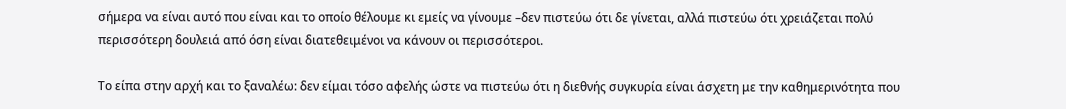σήμερα να είναι αυτό που είναι και το οποίο θέλουμε κι εμείς να γίνουμε –δεν πιστεύω ότι δε γίνεται, αλλά πιστεύω ότι χρειάζεται πολύ περισσότερη δουλειά από όση είναι διατεθειμένοι να κάνουν οι περισσότεροι.

Το είπα στην αρχή και το ξαναλέω: δεν είμαι τόσο αφελής ώστε να πιστεύω ότι η διεθνής συγκυρία είναι άσχετη με την καθημερινότητα που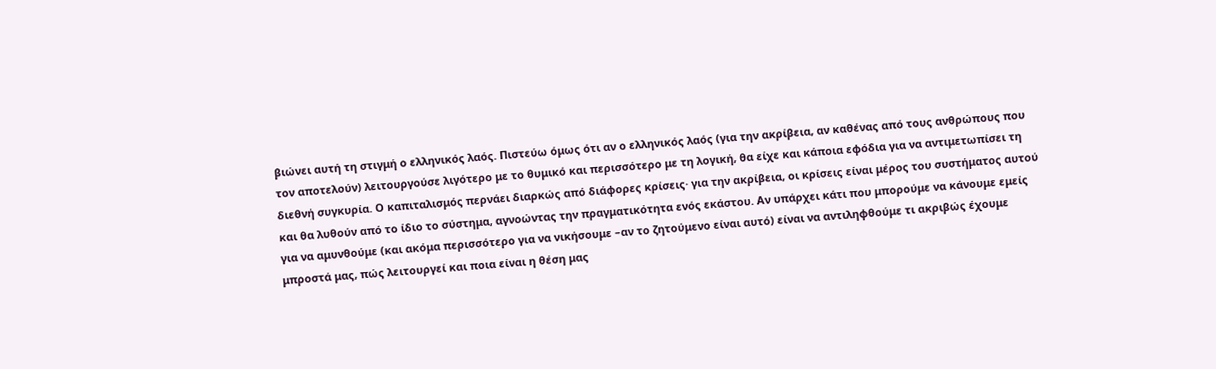βιώνει αυτή τη στιγμή ο ελληνικός λαός. Πιστεύω όμως ότι αν ο ελληνικός λαός (για την ακρίβεια, αν καθένας από τους ανθρώπους που τον αποτελούν) λειτουργούσε λιγότερο με το θυμικό και περισσότερο με τη λογική, θα είχε και κάποια εφόδια για να αντιμετωπίσει τη διεθνή συγκυρία. Ο καπιταλισμός περνάει διαρκώς από διάφορες κρίσεις· για την ακρίβεια, οι κρίσεις είναι μέρος του συστήματος αυτού και θα λυθούν από το ίδιο το σύστημα, αγνοώντας την πραγματικότητα ενός εκάστου. Αν υπάρχει κάτι που μπορούμε να κάνουμε εμείς για να αμυνθούμε (και ακόμα περισσότερο για να νικήσουμε –αν το ζητούμενο είναι αυτό) είναι να αντιληφθούμε τι ακριβώς έχουμε μπροστά μας, πώς λειτουργεί και ποια είναι η θέση μας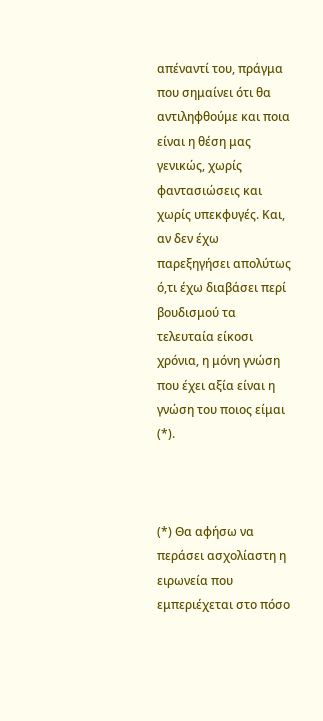απέναντί του, πράγμα που σημαίνει ότι θα αντιληφθούμε και ποια είναι η θέση μας γενικώς, χωρίς φαντασιώσεις και χωρίς υπεκφυγές. Και, αν δεν έχω παρεξηγήσει απολύτως ό,τι έχω διαβάσει περί βουδισμού τα τελευταία είκοσι χρόνια, η μόνη γνώση που έχει αξία είναι η γνώση του ποιος είμαι (*).



(*) Θα αφήσω να περάσει ασχολίαστη η ειρωνεία που εμπεριέχεται στο πόσο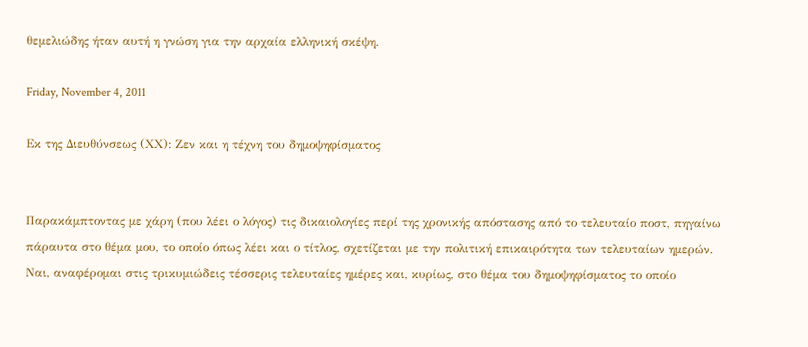θεμελιώδης ήταν αυτή η γνώση για την αρχαία ελληνική σκέψη.

Friday, November 4, 2011

Εκ της Διευθύνσεως (ΧΧ): Ζεν και η τέχνη του δημοψηφίσματος


Παρακάμπτοντας με χάρη (που λέει ο λόγος) τις δικαιολογίες περί της χρονικής απόστασης από το τελευταίο ποστ, πηγαίνω πάραυτα στο θέμα μου, το οποίο όπως λέει και ο τίτλος, σχετίζεται με την πολιτική επικαιρότητα των τελευταίων ημερών. Ναι, αναφέρομαι στις τρικυμιώδεις τέσσερις τελευταίες ημέρες και, κυρίως, στο θέμα του δημοψηφίσματος το οποίο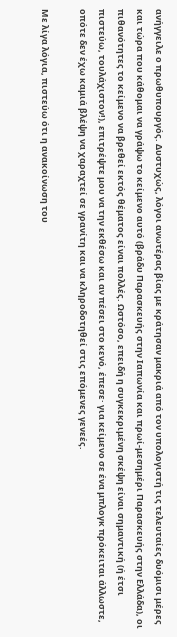ανήγγειλε ο πρωθυπουργός. Δυστυχώς, λόγοι ανωτέρας βίας με κράτησαν μακριά από τον υπολογιστή τις τελευταίες δυόμισι μέρες και τώρα που κάθομαι να γράψω το κείμενο αυτό (βράδυ Παρασκευής στην Ιαπωνία και πρωί-μεσημέρι Παρασκευής στην Ελλάδα), οι πιθανότητες το κείμενο να βρεθεί εκτός θέματος είναι πολλές. Ωστόσο, επειδή η συγκεκριμένη σκέψη είναι σημαντική (ή έτσι πιστεύω, τουλάχιστον!), επιτρέψτε μου να την εκθέσω και αν πέσει στο κενό, έπεσε· για κείμενο σε ένα μπλογκ πρόκειται άλλωστε, οπότε δεν έχω καμιά βλέψη να χαραχτεί σε γρανίτη και να κληροδοτηθεί στις επόμενες γενεές.

Με λίγα λόγια, πιστεύω ότι η ανακοίνωση του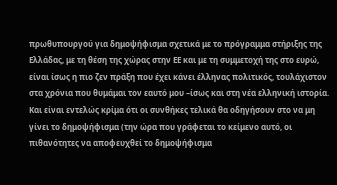πρωθυπουργού για δημοψήφισμα σχετικά με το πρόγραμμα στήριξης της Ελλάδας, με τη θέση της χώρας στην ΕΕ και με τη συμμετοχή της στο ευρώ, είναι ίσως η πιο ζεν πράξη που έχει κάνει έλληνας πολιτικός, τουλάχιστον στα χρόνια που θυμάμαι τον εαυτό μου –ίσως και στη νέα ελληνική ιστορία. Και είναι εντελώς κρίμα ότι οι συνθήκες τελικά θα οδηγήσουν στο να μη γίνει το δημοψήφισμα (την ώρα που γράφεται το κείμενο αυτό, οι πιθανότητες να αποφευχθεί το δημοψήφισμα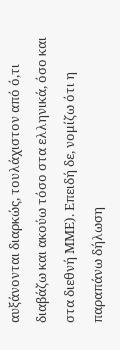αυξάνονται διαρκώς, τουλάχιστον από ό,τι διαβάζω και ακούω τόσο στα ελληνικά, όσο και στα διεθνή ΜΜΕ). Επειδή δε, νομίζω ότι η παραπάνω δήλωση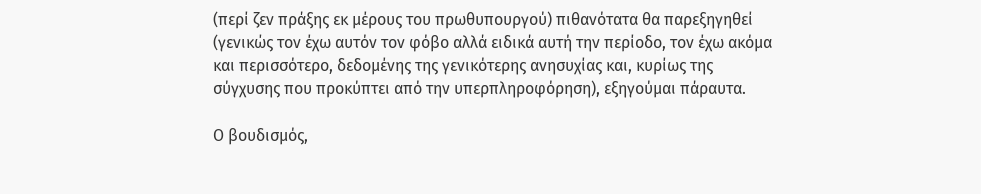(περί ζεν πράξης εκ μέρους του πρωθυπουργού) πιθανότατα θα παρεξηγηθεί (γενικώς τον έχω αυτόν τον φόβο αλλά ειδικά αυτή την περίοδο, τον έχω ακόμα και περισσότερο, δεδομένης της γενικότερης ανησυχίας και, κυρίως της σύγχυσης που προκύπτει από την υπερπληροφόρηση), εξηγούμαι πάραυτα.

Ο βουδισμός,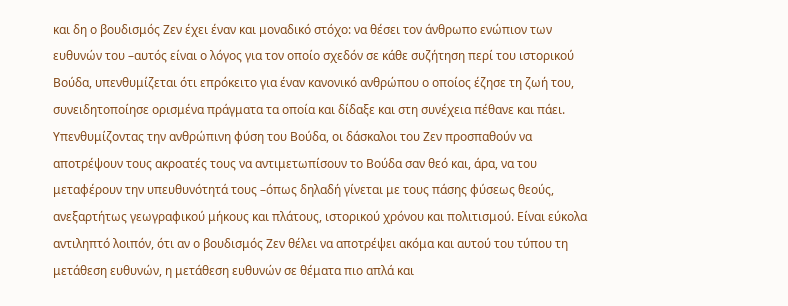και δη ο βουδισμός Ζεν έχει έναν και μοναδικό στόχο: να θέσει τον άνθρωπο ενώπιον των ευθυνών του –αυτός είναι ο λόγος για τον οποίο σχεδόν σε κάθε συζήτηση περί του ιστορικού Βούδα, υπενθυμίζεται ότι επρόκειτο για έναν κανονικό ανθρώπου ο οποίος έζησε τη ζωή του, συνειδητοποίησε ορισμένα πράγματα τα οποία και δίδαξε και στη συνέχεια πέθανε και πάει. Υπενθυμίζοντας την ανθρώπινη φύση του Βούδα, οι δάσκαλοι του Ζεν προσπαθούν να αποτρέψουν τους ακροατές τους να αντιμετωπίσουν το Βούδα σαν θεό και, άρα, να του μεταφέρουν την υπευθυνότητά τους –όπως δηλαδή γίνεται με τους πάσης φύσεως θεούς, ανεξαρτήτως γεωγραφικού μήκους και πλάτους, ιστορικού χρόνου και πολιτισμού. Είναι εύκολα αντιληπτό λοιπόν, ότι αν ο βουδισμός Ζεν θέλει να αποτρέψει ακόμα και αυτού του τύπου τη μετάθεση ευθυνών, η μετάθεση ευθυνών σε θέματα πιο απλά και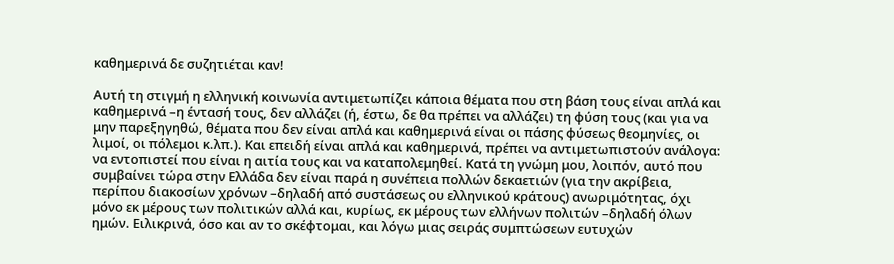καθημερινά δε συζητιέται καν!

Αυτή τη στιγμή η ελληνική κοινωνία αντιμετωπίζει κάποια θέματα που στη βάση τους είναι απλά και καθημερινά –η έντασή τους, δεν αλλάζει (ή, έστω, δε θα πρέπει να αλλάζει) τη φύση τους (και για να μην παρεξηγηθώ, θέματα που δεν είναι απλά και καθημερινά είναι οι πάσης φύσεως θεομηνίες, οι λιμοί, οι πόλεμοι κ.λπ.). Και επειδή είναι απλά και καθημερινά, πρέπει να αντιμετωπιστούν ανάλογα: να εντοπιστεί που είναι η αιτία τους και να καταπολεμηθεί. Κατά τη γνώμη μου, λοιπόν, αυτό που συμβαίνει τώρα στην Ελλάδα δεν είναι παρά η συνέπεια πολλών δεκαετιών (για την ακρίβεια, περίπου διακοσίων χρόνων –δηλαδή από συστάσεως ου ελληνικού κράτους) ανωριμότητας, όχι μόνο εκ μέρους των πολιτικών αλλά και, κυρίως, εκ μέρους των ελλήνων πολιτών –δηλαδή όλων ημών. Ειλικρινά, όσο και αν το σκέφτομαι, και λόγω μιας σειράς συμπτώσεων ευτυχών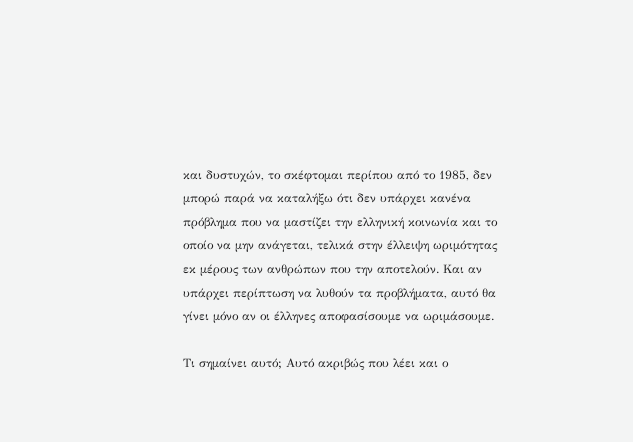και δυστυχών, το σκέφτομαι περίπου από το 1985, δεν μπορώ παρά να καταλήξω ότι δεν υπάρχει κανένα πρόβλημα που να μαστίζει την ελληνική κοινωνία και το οποίο να μην ανάγεται, τελικά στην έλλειψη ωριμότητας εκ μέρους των ανθρώπων που την αποτελούν. Και αν υπάρχει περίπτωση να λυθούν τα προβλήματα, αυτό θα γίνει μόνο αν οι έλληνες αποφασίσουμε να ωριμάσουμε.

Τι σημαίνει αυτό; Αυτό ακριβώς που λέει και ο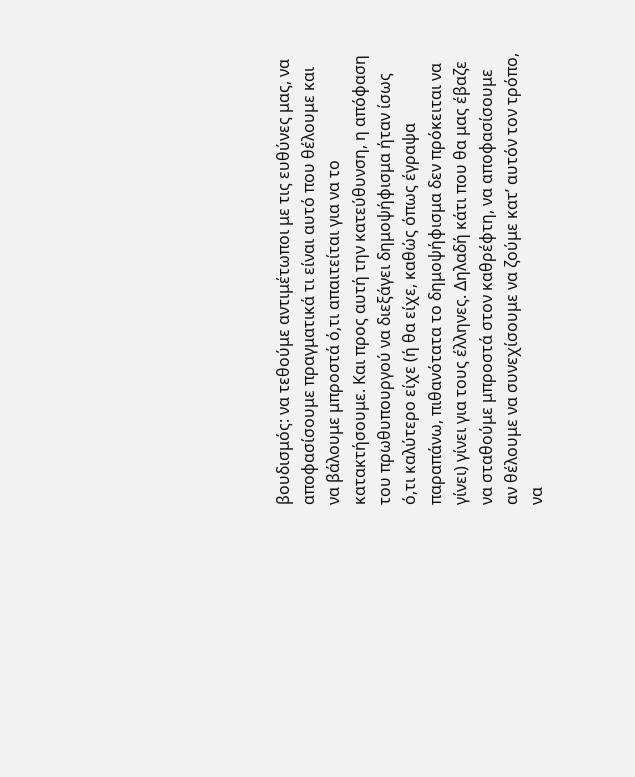βουδισμός: να τεθούμε αντιμέτωποι με τις ευθύνες μας, να αποφασίσουμε πραγματικά τι είναι αυτό που θέλουμε και να βάλουμε μπροστά ό,τι απαιτείται για να το κατακτήσουμε. Και προς αυτή την κατεύθυνση, η απόφαση του πρωθυπουργού να διεξάγει δημοψήφισμα ήταν ίσως ό,τι καλύτερο είχε (ή θα είχε, καθώς όπως έγραψα παραπάνω, πιθανότατα το δημοψήφισμα δεν πρόκειται να γίνει) γίνει για τους έλληνες. Δηλαδή κάτι που θα μας έβαζε να σταθούμε μπροστά στον καθρέφτη, να αποφασίσουμε αν θέλουμε να συνεχίσουμε να ζούμε κατ’ αυτόν τον τρόπο, να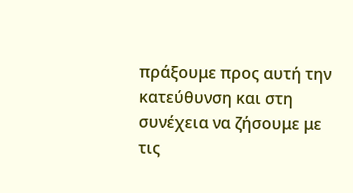πράξουμε προς αυτή την κατεύθυνση και στη συνέχεια να ζήσουμε με τις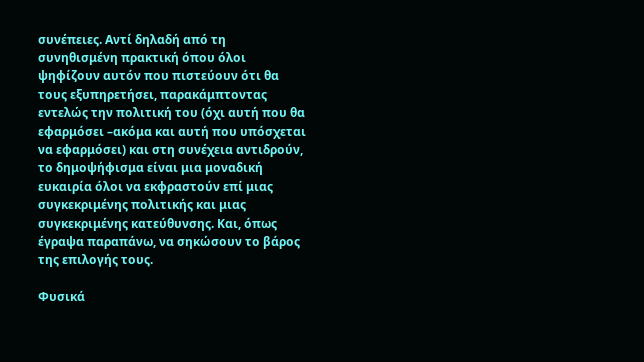συνέπειες. Αντί δηλαδή από τη συνηθισμένη πρακτική όπου όλοι ψηφίζουν αυτόν που πιστεύουν ότι θα τους εξυπηρετήσει, παρακάμπτοντας εντελώς την πολιτική του (όχι αυτή που θα εφαρμόσει –ακόμα και αυτή που υπόσχεται να εφαρμόσει) και στη συνέχεια αντιδρούν, το δημοψήφισμα είναι μια μοναδική ευκαιρία όλοι να εκφραστούν επί μιας συγκεκριμένης πολιτικής και μιας συγκεκριμένης κατεύθυνσης. Και, όπως έγραψα παραπάνω, να σηκώσουν το βάρος της επιλογής τους.

Φυσικά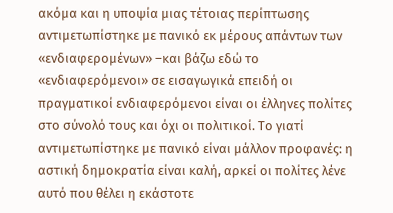ακόμα και η υποψία μιας τέτοιας περίπτωσης αντιμετωπίστηκε με πανικό εκ μέρους απάντων των «ενδιαφερομένων» –και βάζω εδώ το «ενδιαφερόμενοι» σε εισαγωγικά επειδή οι πραγματικοί ενδιαφερόμενοι είναι οι έλληνες πολίτες στο σύνολό τους και όχι οι πολιτικοί. Το γιατί αντιμετωπίστηκε με πανικό είναι μάλλον προφανές: η αστική δημοκρατία είναι καλή, αρκεί οι πολίτες λένε αυτό που θέλει η εκάστοτε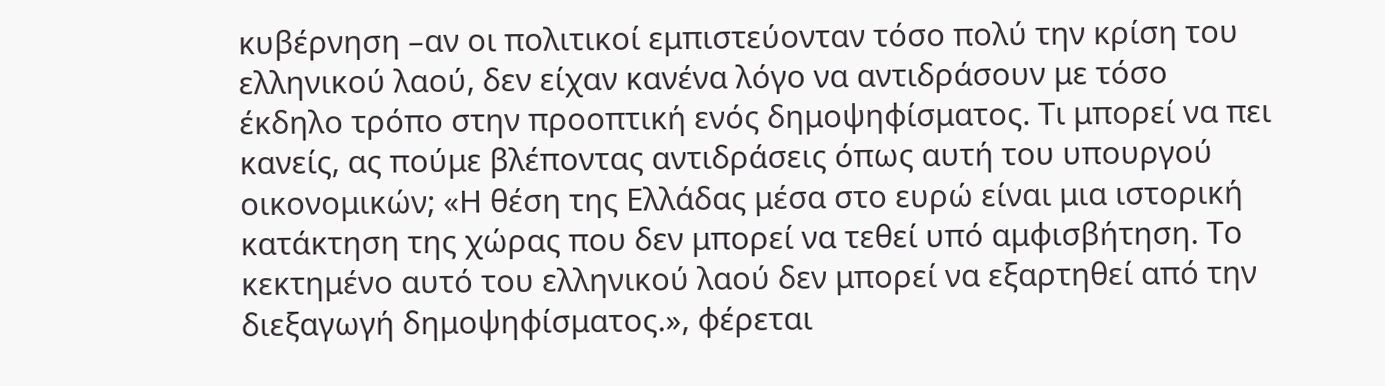κυβέρνηση –αν οι πολιτικοί εμπιστεύονταν τόσο πολύ την κρίση του ελληνικού λαού, δεν είχαν κανένα λόγο να αντιδράσουν με τόσο έκδηλο τρόπο στην προοπτική ενός δημοψηφίσματος. Τι μπορεί να πει κανείς, ας πούμε βλέποντας αντιδράσεις όπως αυτή του υπουργού οικονομικών; «Η θέση της Ελλάδας μέσα στο ευρώ είναι μια ιστορική κατάκτηση της χώρας που δεν μπορεί να τεθεί υπό αμφισβήτηση. Το κεκτημένο αυτό του ελληνικού λαού δεν μπορεί να εξαρτηθεί από την διεξαγωγή δημοψηφίσματος.», φέρεται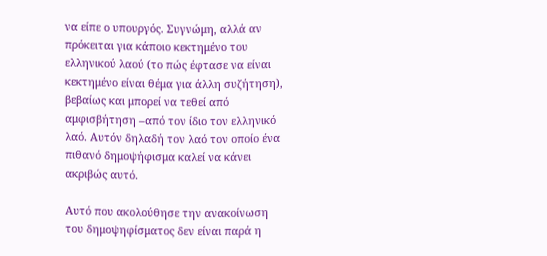να είπε ο υπουργός. Συγνώμη, αλλά αν πρόκειται για κάποιο κεκτημένο του ελληνικού λαού (το πώς έφτασε να είναι κεκτημένο είναι θέμα για άλλη συζήτηση), βεβαίως και μπορεί να τεθεί από αμφισβήτηση –από τον ίδιο τον ελληνικό λαό. Αυτόν δηλαδή τον λαό τον οποίο ένα πιθανό δημοψήφισμα καλεί να κάνει ακριβώς αυτό.

Αυτό που ακολούθησε την ανακοίνωση του δημοψηφίσματος δεν είναι παρά η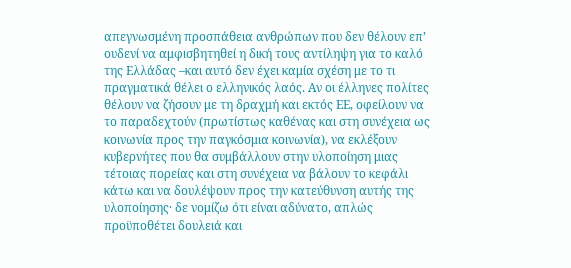απεγνωσμένη προσπάθεια ανθρώπων που δεν θέλουν επ’ ουδενί να αμφισβητηθεί η δική τους αντίληψη για το καλό της Ελλάδας –και αυτό δεν έχει καμία σχέση με το τι πραγματικά θέλει ο ελληνικός λαός. Αν οι έλληνες πολίτες θέλουν να ζήσουν με τη δραχμή και εκτός ΕΕ, οφείλουν να το παραδεχτούν (πρωτίστως καθένας και στη συνέχεια ως κοινωνία προς την παγκόσμια κοινωνία), να εκλέξουν κυβερνήτες που θα συμβάλλουν στην υλοποίηση μιας τέτοιας πορείας και στη συνέχεια να βάλουν το κεφάλι κάτω και να δουλέψουν προς την κατεύθυνση αυτής της υλοποίησης· δε νομίζω ότι είναι αδύνατο, απλώς προϋποθέτει δουλειά και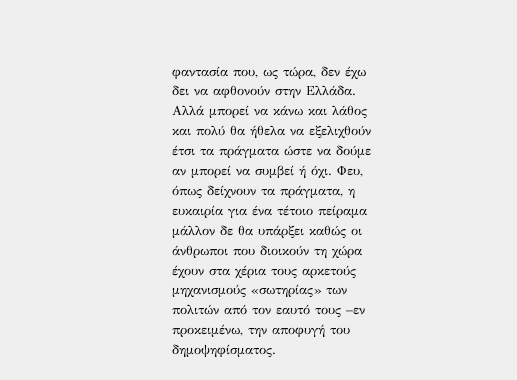φαντασία που, ως τώρα, δεν έχω δει να αφθονούν στην Ελλάδα. Αλλά μπορεί να κάνω και λάθος και πολύ θα ήθελα να εξελιχθούν έτσι τα πράγματα ώστε να δούμε αν μπορεί να συμβεί ή όχι. Φευ, όπως δείχνουν τα πράγματα, η ευκαιρία για ένα τέτοιο πείραμα μάλλον δε θα υπάρξει καθώς οι άνθρωποι που διοικούν τη χώρα έχουν στα χέρια τους αρκετούς μηχανισμούς «σωτηρίας» των πολιτών από τον εαυτό τους –εν προκειμένω, την αποφυγή του δημοψηφίσματος.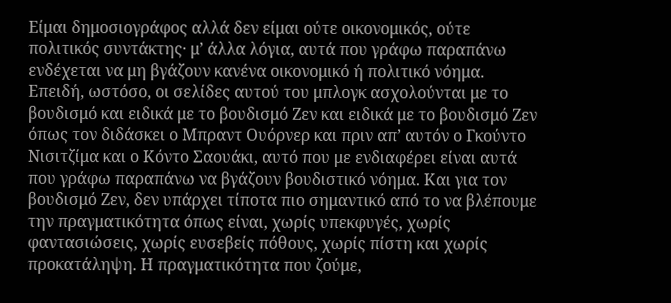Είμαι δημοσιογράφος αλλά δεν είμαι ούτε οικονομικός, ούτε πολιτικός συντάκτης· μ’ άλλα λόγια, αυτά που γράφω παραπάνω ενδέχεται να μη βγάζουν κανένα οικονομικό ή πολιτικό νόημα. Επειδή, ωστόσο, οι σελίδες αυτού του μπλογκ ασχολούνται με το βουδισμό και ειδικά με το βουδισμό Ζεν και ειδικά με το βουδισμό Ζεν όπως τον διδάσκει ο Μπραντ Ουόρνερ και πριν απ’ αυτόν ο Γκούντο Νισιτζίμα και ο Κόντο Σαουάκι, αυτό που με ενδιαφέρει είναι αυτά που γράφω παραπάνω να βγάζουν βουδιστικό νόημα. Και για τον βουδισμό Ζεν, δεν υπάρχει τίποτα πιο σημαντικό από το να βλέπουμε την πραγματικότητα όπως είναι, χωρίς υπεκφυγές, χωρίς φαντασιώσεις, χωρίς ευσεβείς πόθους, χωρίς πίστη και χωρίς προκατάληψη. Η πραγματικότητα που ζούμε,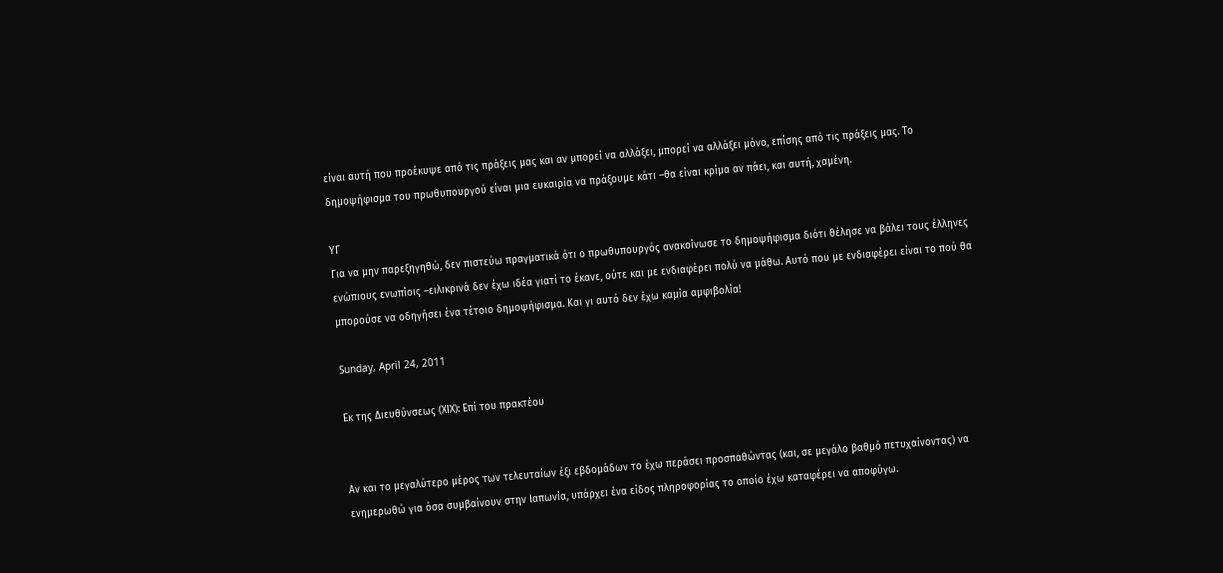είναι αυτή που προέκυψε από τις πράξεις μας και αν μπορεί να αλλάξει, μπορεί να αλλάξει μόνο, επίσης από τις πράξεις μας. Το δημοψήφισμα του πρωθυπουργού είναι μια ευκαιρία να πράξουμε κάτι –θα είναι κρίμα αν πάει, και αυτή, χαμένη.

ΥΓ
Για να μην παρεξηγηθώ, δεν πιστεύω πραγματικά ότι ο πρωθυπουργός ανακοίνωσε το δημοψήφισμα διότι θέλησε να βάλει τους έλληνες ενώπιους ενωπίοις –ειλικρινά δεν έχω ιδέα γιατί το έκανε, ούτε και με ενδιαφέρει πολύ να μάθω. Αυτό που με ενδιαφέρει είναι το πού θα μπορούσε να οδηγήσει ένα τέτοιο δημοψήφισμα. Και γι αυτό δεν έχω καμία αμφιβολία!

Sunday, April 24, 2011

Εκ της Διευθύνσεως (ΧΙΧ): Επί του πρακτέου


Αν και το μεγαλύτερο μέρος των τελευταίων έξι εβδομάδων το έχω περάσει προσπαθώντας (και, σε μεγάλο βαθμό πετυχαίνοντας) να ενημερωθώ για όσα συμβαίνουν στην Ιαπωνία, υπάρχει ένα είδος πληροφορίας το οποίο έχω καταφέρει να αποφύγω.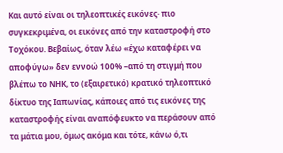Και αυτό είναι οι τηλεοπτικές εικόνες· πιο συγκεκριμένα, οι εικόνες από την καταστροφή στο Τοχόκου. Βεβαίως, όταν λέω «έχω καταφέρει να αποφύγω» δεν εννοώ 100% –από τη στιγμή που βλέπω το ΝΗΚ, το (εξαιρετικό) κρατικό τηλεοπτικό δίκτυο της Ιαπωνίας, κάποιες από τις εικόνες της καταστροφής είναι αναπόφευκτο να περάσουν από τα μάτια μου, όμως ακόμα και τότε, κάνω ό,τι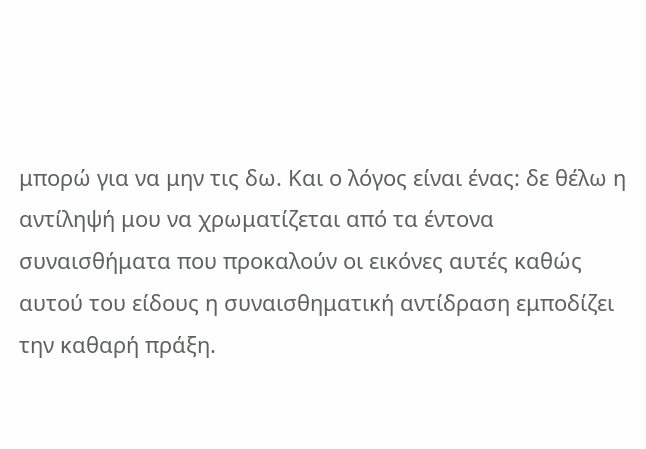μπορώ για να μην τις δω. Και ο λόγος είναι ένας: δε θέλω η αντίληψή μου να χρωματίζεται από τα έντονα συναισθήματα που προκαλούν οι εικόνες αυτές καθώς αυτού του είδους η συναισθηματική αντίδραση εμποδίζει την καθαρή πράξη.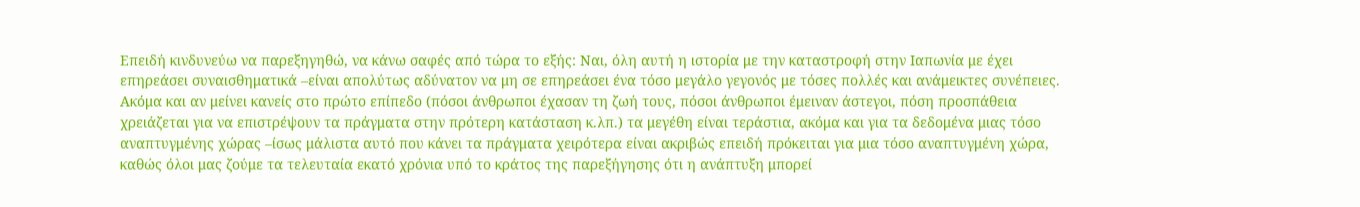Επειδή κινδυνεύω να παρεξηγηθώ, να κάνω σαφές από τώρα το εξής: Ναι, όλη αυτή η ιστορία με την καταστροφή στην Ιαπωνία με έχει επηρεάσει συναισθηματικά –είναι απολύτως αδύνατον να μη σε επηρεάσει ένα τόσο μεγάλο γεγονός με τόσες πολλές και ανάμεικτες συνέπειες. Ακόμα και αν μείνει κανείς στο πρώτο επίπεδο (πόσοι άνθρωποι έχασαν τη ζωή τους, πόσοι άνθρωποι έμειναν άστεγοι, πόση προσπάθεια χρειάζεται για να επιστρέψουν τα πράγματα στην πρότερη κατάσταση κ.λπ.) τα μεγέθη είναι τεράστια, ακόμα και για τα δεδομένα μιας τόσο αναπτυγμένης χώρας –ίσως μάλιστα αυτό που κάνει τα πράγματα χειρότερα είναι ακριβώς επειδή πρόκειται για μια τόσο αναπτυγμένη χώρα, καθώς όλοι μας ζούμε τα τελευταία εκατό χρόνια υπό το κράτος της παρεξήγησης ότι η ανάπτυξη μπορεί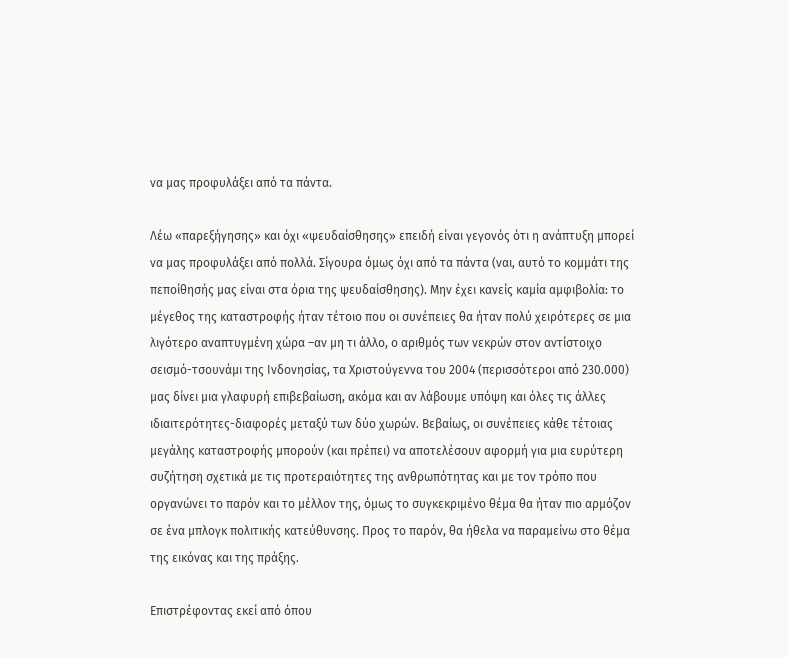να μας προφυλάξει από τα πάντα.

Λέω «παρεξήγησης» και όχι «ψευδαίσθησης» επειδή είναι γεγονός ότι η ανάπτυξη μπορεί να μας προφυλάξει από πολλά. Σίγουρα όμως όχι από τα πάντα (ναι, αυτό το κομμάτι της πεποίθησής μας είναι στα όρια της ψευδαίσθησης). Μην έχει κανείς καμία αμφιβολία: το μέγεθος της καταστροφής ήταν τέτοιο που οι συνέπειες θα ήταν πολύ χειρότερες σε μια λιγότερο αναπτυγμένη χώρα –αν μη τι άλλο, ο αριθμός των νεκρών στον αντίστοιχο σεισμό-τσουνάμι της Ινδονησίας, τα Χριστούγεννα του 2004 (περισσότεροι από 230.000) μας δίνει μια γλαφυρή επιβεβαίωση, ακόμα και αν λάβουμε υπόψη και όλες τις άλλες ιδιαιτερότητες-διαφορές μεταξύ των δύο χωρών. Βεβαίως, οι συνέπειες κάθε τέτοιας μεγάλης καταστροφής μπορούν (και πρέπει) να αποτελέσουν αφορμή για μια ευρύτερη συζήτηση σχετικά με τις προτεραιότητες της ανθρωπότητας και με τον τρόπο που οργανώνει το παρόν και το μέλλον της, όμως το συγκεκριμένο θέμα θα ήταν πιο αρμόζον σε ένα μπλογκ πολιτικής κατεύθυνσης. Προς το παρόν, θα ήθελα να παραμείνω στο θέμα της εικόνας και της πράξης.

Επιστρέφοντας εκεί από όπου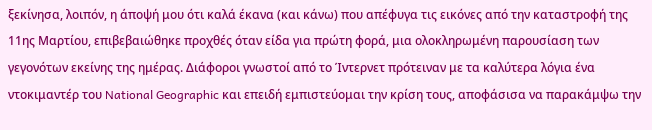ξεκίνησα, λοιπόν, η άποψή μου ότι καλά έκανα (και κάνω) που απέφυγα τις εικόνες από την καταστροφή της 11ης Μαρτίου, επιβεβαιώθηκε προχθές όταν είδα για πρώτη φορά, μια ολοκληρωμένη παρουσίαση των γεγονότων εκείνης της ημέρας. Διάφοροι γνωστοί από το Ίντερνετ πρότειναν με τα καλύτερα λόγια ένα ντοκιμαντέρ του National Geographic και επειδή εμπιστεύομαι την κρίση τους, αποφάσισα να παρακάμψω την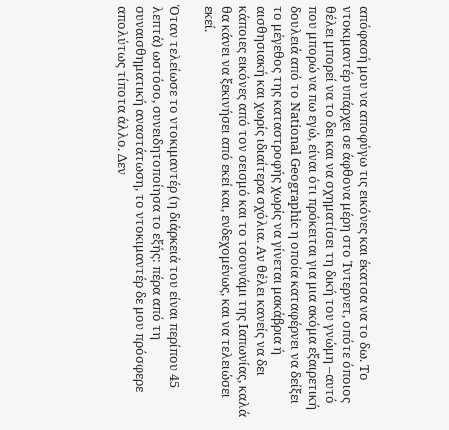απόφασή μου να αποφύγω τις εικόνες και έκατσα να το δω. Το ντοκιμαντέρ υπάρχει σε άφθονα μέρη στο Ίντερνετ, οπότε όποιος θέλει μπορεί να το δει και να σχηματίσει τη δική του γνώμη –αυτό που μπορώ να πω εγώ, είναι ότι πρόκειται για μια ακόμα εξαιρετική δουλειά από το National Geographic η οποία καταφέρνει να δείξει το μέγεθος της καταστροφής χωρίς να γίνεται μακάβρια ή αισθησιακή και χωρίς ιδιαίτερα σχόλια. Αν θέλει κανείς να δει κάποιες εικόνες από τον σεισμό και το τσουνάμι της Ιαπωνίας, καλά θα κάνει να ξεκινήσει από εκεί και, ενδεχομένως, και να τελειώσει εκεί.

Όταν τελείωσε το ντοκιμαντέρ (η διάρκειά του είναι περίπου 45 λεπτά) ωστόσο, συνειδητοποίησα το εξής: πέρα από τη συναισθηματική αναστάτωση, το ντοκιμαντέρ δε μου πρόσφερε απολύτως τίποτα άλλο. Δεν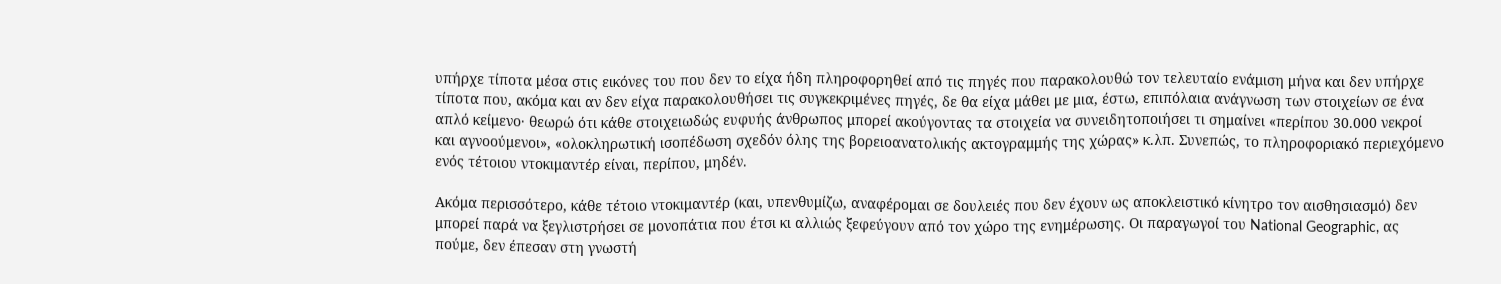υπήρχε τίποτα μέσα στις εικόνες του που δεν το είχα ήδη πληροφορηθεί από τις πηγές που παρακολουθώ τον τελευταίο ενάμιση μήνα και δεν υπήρχε τίποτα που, ακόμα και αν δεν είχα παρακολουθήσει τις συγκεκριμένες πηγές, δε θα είχα μάθει με μια, έστω, επιπόλαια ανάγνωση των στοιχείων σε ένα απλό κείμενο· θεωρώ ότι κάθε στοιχειωδώς ευφυής άνθρωπος μπορεί ακούγοντας τα στοιχεία να συνειδητοποιήσει τι σημαίνει «περίπου 30.000 νεκροί και αγνοούμενοι», «ολοκληρωτική ισοπέδωση σχεδόν όλης της βορειοανατολικής ακτογραμμής της χώρας» κ.λπ. Συνεπώς, το πληροφοριακό περιεχόμενο ενός τέτοιου ντοκιμαντέρ είναι, περίπου, μηδέν.

Ακόμα περισσότερο, κάθε τέτοιο ντοκιμαντέρ (και, υπενθυμίζω, αναφέρομαι σε δουλειές που δεν έχουν ως αποκλειστικό κίνητρο τον αισθησιασμό) δεν μπορεί παρά να ξεγλιστρήσει σε μονοπάτια που έτσι κι αλλιώς ξεφεύγουν από τον χώρο της ενημέρωσης. Οι παραγωγοί του National Geographic, ας πούμε, δεν έπεσαν στη γνωστή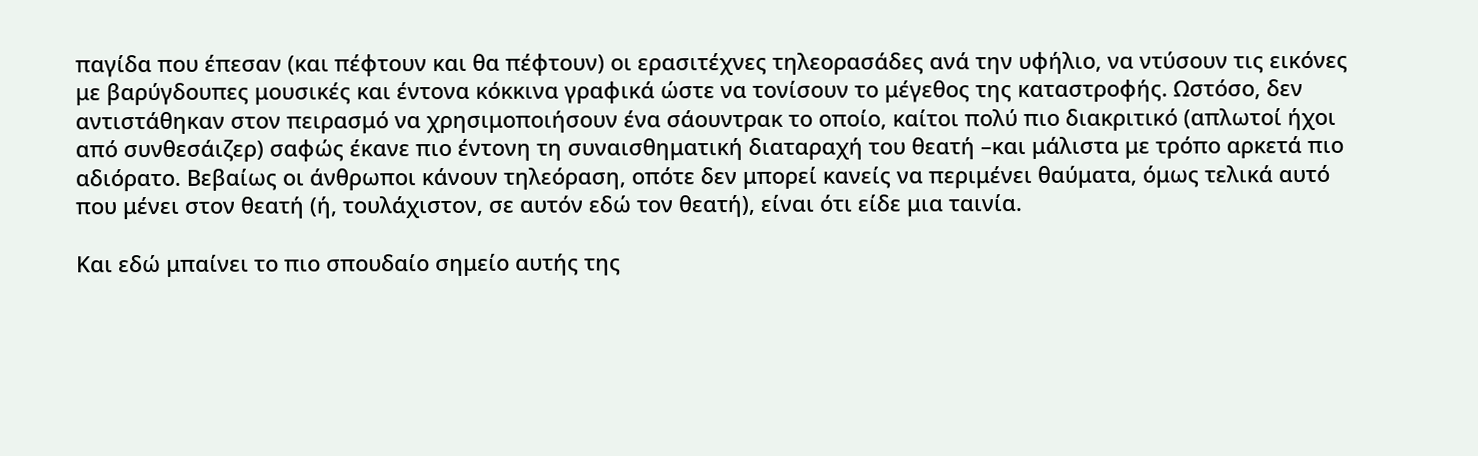παγίδα που έπεσαν (και πέφτουν και θα πέφτουν) οι ερασιτέχνες τηλεορασάδες ανά την υφήλιο, να ντύσουν τις εικόνες με βαρύγδουπες μουσικές και έντονα κόκκινα γραφικά ώστε να τονίσουν το μέγεθος της καταστροφής. Ωστόσο, δεν αντιστάθηκαν στον πειρασμό να χρησιμοποιήσουν ένα σάουντρακ το οποίο, καίτοι πολύ πιο διακριτικό (απλωτοί ήχοι από συνθεσάιζερ) σαφώς έκανε πιο έντονη τη συναισθηματική διαταραχή του θεατή –και μάλιστα με τρόπο αρκετά πιο αδιόρατο. Βεβαίως οι άνθρωποι κάνουν τηλεόραση, οπότε δεν μπορεί κανείς να περιμένει θαύματα, όμως τελικά αυτό που μένει στον θεατή (ή, τουλάχιστον, σε αυτόν εδώ τον θεατή), είναι ότι είδε μια ταινία.

Και εδώ μπαίνει το πιο σπουδαίο σημείο αυτής της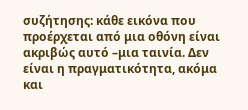συζήτησης: κάθε εικόνα που προέρχεται από μια οθόνη είναι ακριβώς αυτό –μια ταινία. Δεν είναι η πραγματικότητα, ακόμα και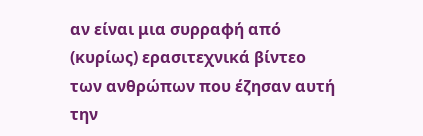αν είναι μια συρραφή από (κυρίως) ερασιτεχνικά βίντεο των ανθρώπων που έζησαν αυτή την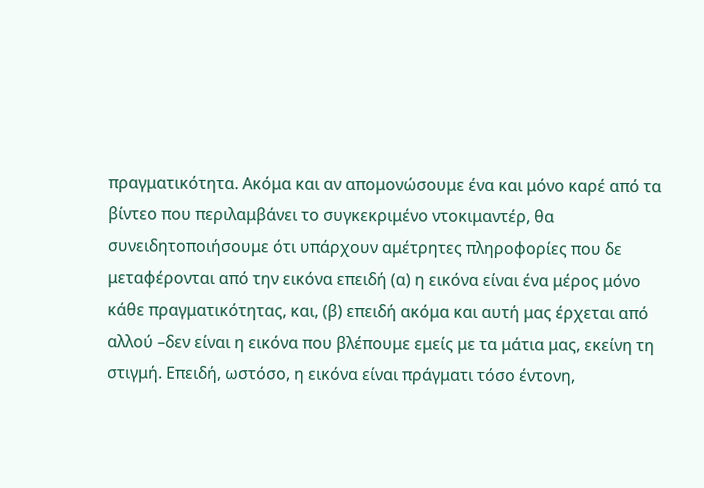πραγματικότητα. Ακόμα και αν απομονώσουμε ένα και μόνο καρέ από τα βίντεο που περιλαμβάνει το συγκεκριμένο ντοκιμαντέρ, θα συνειδητοποιήσουμε ότι υπάρχουν αμέτρητες πληροφορίες που δε μεταφέρονται από την εικόνα επειδή (α) η εικόνα είναι ένα μέρος μόνο κάθε πραγματικότητας, και, (β) επειδή ακόμα και αυτή μας έρχεται από αλλού –δεν είναι η εικόνα που βλέπουμε εμείς με τα μάτια μας, εκείνη τη στιγμή. Επειδή, ωστόσο, η εικόνα είναι πράγματι τόσο έντονη,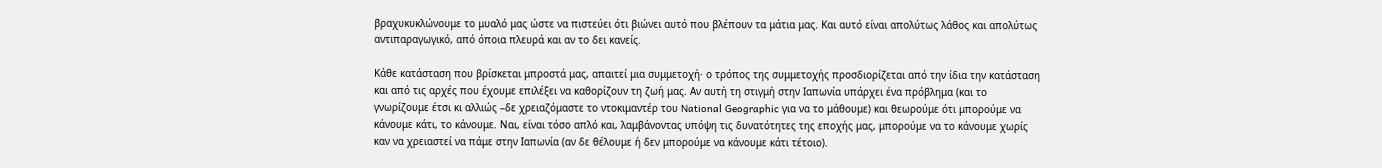βραχυκυκλώνουμε το μυαλό μας ώστε να πιστεύει ότι βιώνει αυτό που βλέπουν τα μάτια μας. Και αυτό είναι απολύτως λάθος και απολύτως αντιπαραγωγικό, από όποια πλευρά και αν το δει κανείς.

Κάθε κατάσταση που βρίσκεται μπροστά μας, απαιτεί μια συμμετοχή· ο τρόπος της συμμετοχής προσδιορίζεται από την ίδια την κατάσταση και από τις αρχές που έχουμε επιλέξει να καθορίζουν τη ζωή μας. Αν αυτή τη στιγμή στην Ιαπωνία υπάρχει ένα πρόβλημα (και το γνωρίζουμε έτσι κι αλλιώς –δε χρειαζόμαστε το ντοκιμαντέρ του National Geographic για να το μάθουμε) και θεωρούμε ότι μπορούμε να κάνουμε κάτι, το κάνουμε. Ναι, είναι τόσο απλό και, λαμβάνοντας υπόψη τις δυνατότητες της εποχής μας, μπορούμε να το κάνουμε χωρίς καν να χρειαστεί να πάμε στην Ιαπωνία (αν δε θέλουμε ή δεν μπορούμε να κάνουμε κάτι τέτοιο).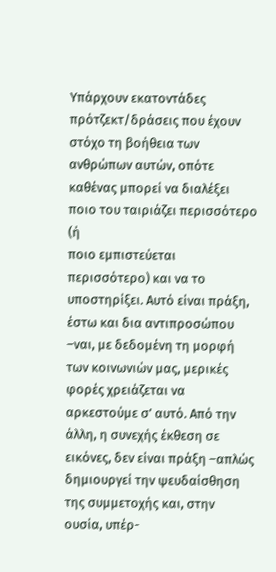Υπάρχουν εκατοντάδες πρότζεκτ/δράσεις που έχουν στόχο τη βοήθεια των ανθρώπων αυτών, οπότε καθένας μπορεί να διαλέξει ποιο του ταιριάζει περισσότερο (ή
ποιο εμπιστεύεται περισσότερο) και να το υποστηρίξει. Αυτό είναι πράξη, έστω και δια αντιπροσώπου –ναι, με δεδομένη τη μορφή των κοινωνιών μας, μερικές φορές χρειάζεται να αρκεστούμε σ’ αυτό. Από την άλλη, η συνεχής έκθεση σε εικόνες, δεν είναι πράξη –απλώς δημιουργεί την ψευδαίσθηση της συμμετοχής και, στην ουσία, υπέρ-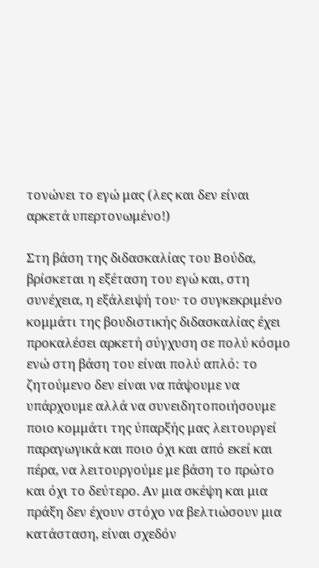τονώνει το εγώ μας (λες και δεν είναι αρκετά υπερτονωμένο!)

Στη βάση της διδασκαλίας του Βούδα, βρίσκεται η εξέταση του εγώ και, στη συνέχεια, η εξάλειψή του· το συγκεκριμένο κομμάτι της βουδιστικής διδασκαλίας έχει προκαλέσει αρκετή σύγχυση σε πολύ κόσμο ενώ στη βάση του είναι πολύ απλό: το ζητούμενο δεν είναι να πάψουμε να υπάρχουμε αλλά να συνειδητοποιήσουμε ποιο κομμάτι της ύπαρξής μας λειτουργεί παραγωγικά και ποιο όχι και από εκεί και πέρα, να λειτουργούμε με βάση το πρώτο και όχι το δεύτερο. Αν μια σκέψη και μια πράξη δεν έχουν στόχο να βελτιώσουν μια κατάσταση, είναι σχεδόν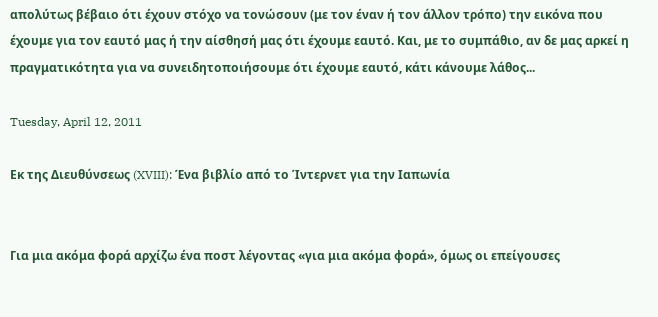απολύτως βέβαιο ότι έχουν στόχο να τονώσουν (με τον έναν ή τον άλλον τρόπο) την εικόνα που έχουμε για τον εαυτό μας ή την αίσθησή μας ότι έχουμε εαυτό. Και, με το συμπάθιο, αν δε μας αρκεί η πραγματικότητα για να συνειδητοποιήσουμε ότι έχουμε εαυτό, κάτι κάνουμε λάθος...

Tuesday, April 12, 2011

Εκ της Διευθύνσεως (XVIII): Ένα βιβλίο από το Ίντερνετ για την Ιαπωνία


Για μια ακόμα φορά αρχίζω ένα ποστ λέγοντας «για μια ακόμα φορά», όμως οι επείγουσες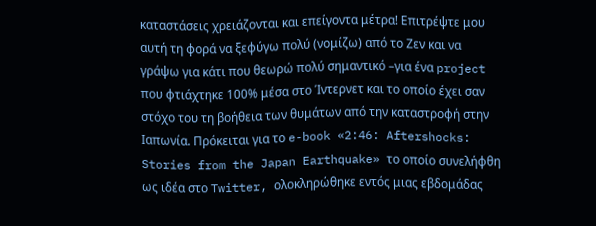καταστάσεις χρειάζονται και επείγοντα μέτρα! Επιτρέψτε μου αυτή τη φορά να ξεφύγω πολύ (νομίζω) από το Ζεν και να γράψω για κάτι που θεωρώ πολύ σημαντικό –για ένα project που φτιάχτηκε 100% μέσα στο Ίντερνετ και το οποίο έχει σαν στόχο του τη βοήθεια των θυμάτων από την καταστροφή στην Ιαπωνία. Πρόκειται για το e-book «2:46: Aftershocks: Stories from the Japan Earthquake» το οποίο συνελήφθη ως ιδέα στο Twitter, ολοκληρώθηκε εντός μιας εβδομάδας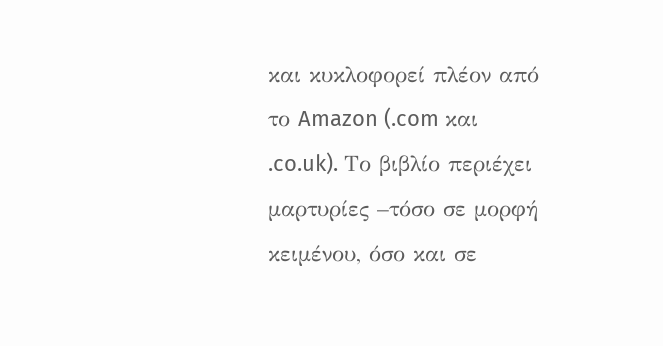και κυκλοφορεί πλέον από το Amazon (.com και .co.uk). Το βιβλίο περιέχει μαρτυρίες –τόσο σε μορφή κειμένου, όσο και σε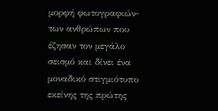μορφή φωτογραφιών- των ανθρώπων που έζησαν τον μεγάλο σεισμό και δίνει ένα μοναδικό στιγμιότυπο εκείνης της πρώτης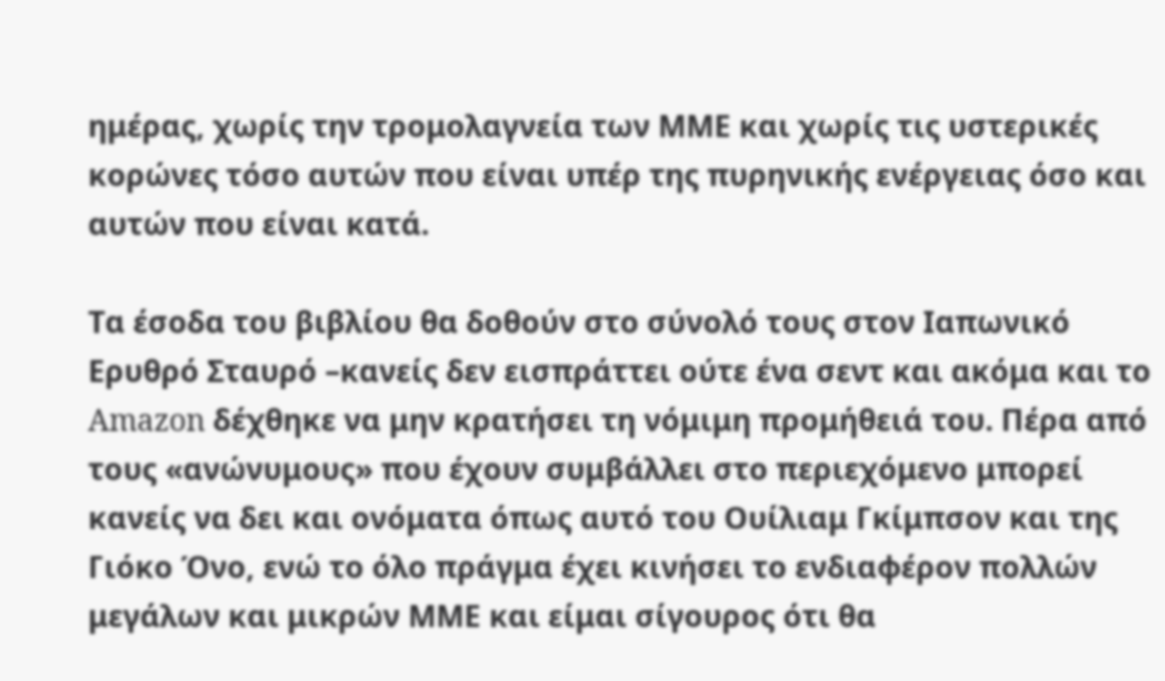ημέρας, χωρίς την τρομολαγνεία των ΜΜΕ και χωρίς τις υστερικές κορώνες τόσο αυτών που είναι υπέρ της πυρηνικής ενέργειας όσο και αυτών που είναι κατά.

Τα έσοδα του βιβλίου θα δοθούν στο σύνολό τους στον Ιαπωνικό Ερυθρό Σταυρό –κανείς δεν εισπράττει ούτε ένα σεντ και ακόμα και το Amazon δέχθηκε να μην κρατήσει τη νόμιμη προμήθειά του. Πέρα από τους «ανώνυμους» που έχουν συμβάλλει στο περιεχόμενο μπορεί κανείς να δει και ονόματα όπως αυτό του Ουίλιαμ Γκίμπσον και της Γιόκο Όνο, ενώ το όλο πράγμα έχει κινήσει το ενδιαφέρον πολλών μεγάλων και μικρών ΜΜΕ και είμαι σίγουρος ότι θα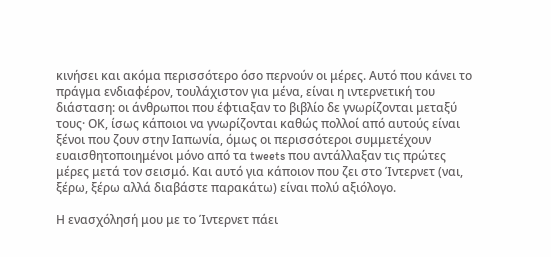κινήσει και ακόμα περισσότερο όσο περνούν οι μέρες. Αυτό που κάνει το πράγμα ενδιαφέρον, τουλάχιστον για μένα, είναι η ιντερνετική του διάσταση: οι άνθρωποι που έφτιαξαν το βιβλίο δε γνωρίζονται μεταξύ τους· ΟΚ, ίσως κάποιοι να γνωρίζονται καθώς πολλοί από αυτούς είναι ξένοι που ζουν στην Ιαπωνία, όμως οι περισσότεροι συμμετέχουν ευαισθητοποιημένοι μόνο από τα tweets που αντάλλαξαν τις πρώτες μέρες μετά τον σεισμό. Και αυτό για κάποιον που ζει στο Ίντερνετ (ναι, ξέρω, ξέρω αλλά διαβάστε παρακάτω) είναι πολύ αξιόλογο.

Η ενασχόλησή μου με το Ίντερνετ πάει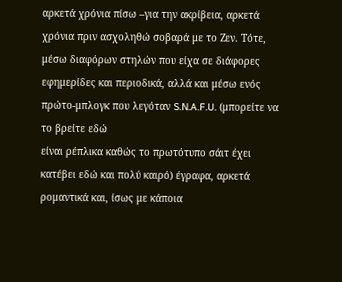αρκετά χρόνια πίσω –για την ακρίβεια, αρκετά χρόνια πριν ασχοληθώ σοβαρά με το Ζεν. Τότε, μέσω διαφόρων στηλών που είχα σε διάφορες εφημερίδες και περιοδικά, αλλά και μέσω ενός πρώτο-μπλογκ που λεγόταν S.N.A.F.U. (μπορείτε να το βρείτε εδώ
είναι ρέπλικα καθώς το πρωτότυπο σάιτ έχει κατέβει εδώ και πολύ καιρό) έγραφα, αρκετά ρομαντικά και, ίσως με κάποια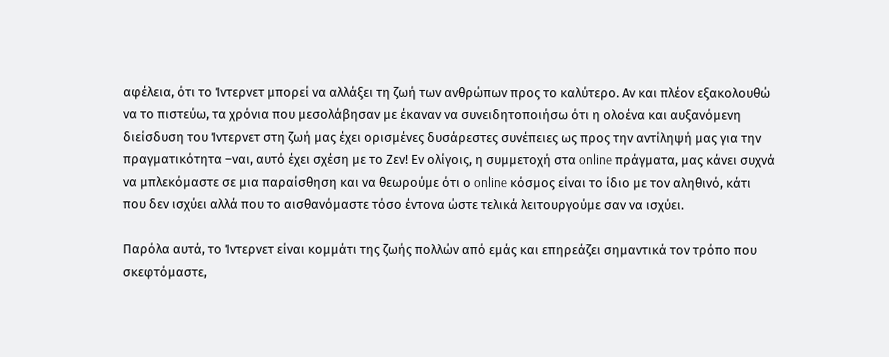αφέλεια, ότι το Ίντερνετ μπορεί να αλλάξει τη ζωή των ανθρώπων προς το καλύτερο. Αν και πλέον εξακολουθώ να το πιστεύω, τα χρόνια που μεσολάβησαν με έκαναν να συνειδητοποιήσω ότι η ολοένα και αυξανόμενη διείσδυση του Ίντερνετ στη ζωή μας έχει ορισμένες δυσάρεστες συνέπειες ως προς την αντίληψή μας για την πραγματικότητα –ναι, αυτό έχει σχέση με το Ζεν! Εν ολίγοις, η συμμετοχή στα online πράγματα, μας κάνει συχνά να μπλεκόμαστε σε μια παραίσθηση και να θεωρούμε ότι ο online κόσμος είναι το ίδιο με τον αληθινό, κάτι που δεν ισχύει αλλά που το αισθανόμαστε τόσο έντονα ώστε τελικά λειτουργούμε σαν να ισχύει.

Παρόλα αυτά, το Ίντερνετ είναι κομμάτι της ζωής πολλών από εμάς και επηρεάζει σημαντικά τον τρόπο που σκεφτόμαστε,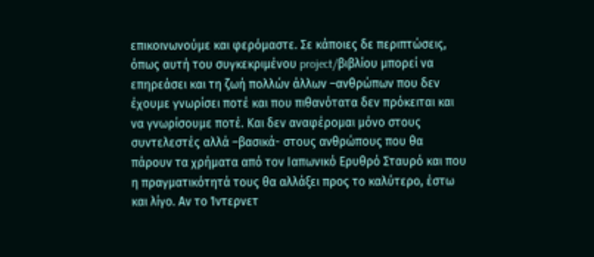επικοινωνούμε και φερόμαστε. Σε κάποιες δε περιπτώσεις, όπως αυτή του συγκεκριμένου project/βιβλίου μπορεί να επηρεάσει και τη ζωή πολλών άλλων –ανθρώπων που δεν έχουμε γνωρίσει ποτέ και που πιθανότατα δεν πρόκειται και να γνωρίσουμε ποτέ. Και δεν αναφέρομαι μόνο στους συντελεστές αλλά –βασικά- στους ανθρώπους που θα πάρουν τα χρήματα από τον Ιαπωνικό Ερυθρό Σταυρό και που η πραγματικότητά τους θα αλλάξει προς το καλύτερο, έστω και λίγο. Αν το Ίντερνετ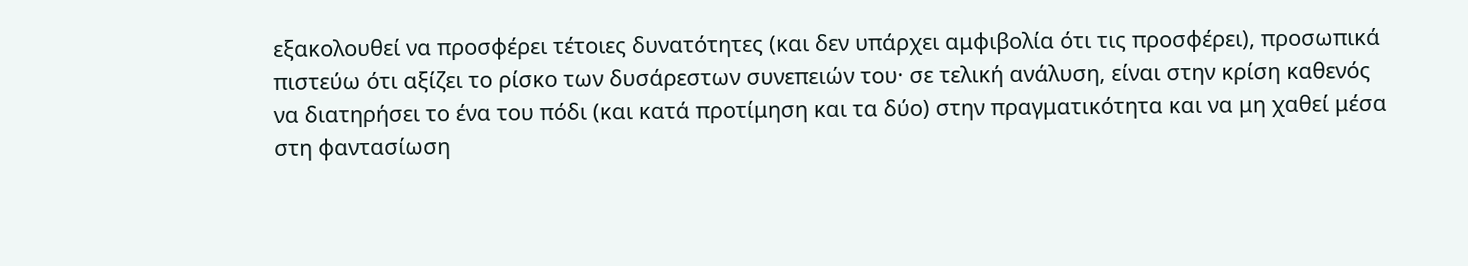εξακολουθεί να προσφέρει τέτοιες δυνατότητες (και δεν υπάρχει αμφιβολία ότι τις προσφέρει), προσωπικά πιστεύω ότι αξίζει το ρίσκο των δυσάρεστων συνεπειών του· σε τελική ανάλυση, είναι στην κρίση καθενός να διατηρήσει το ένα του πόδι (και κατά προτίμηση και τα δύο) στην πραγματικότητα και να μη χαθεί μέσα στη φαντασίωση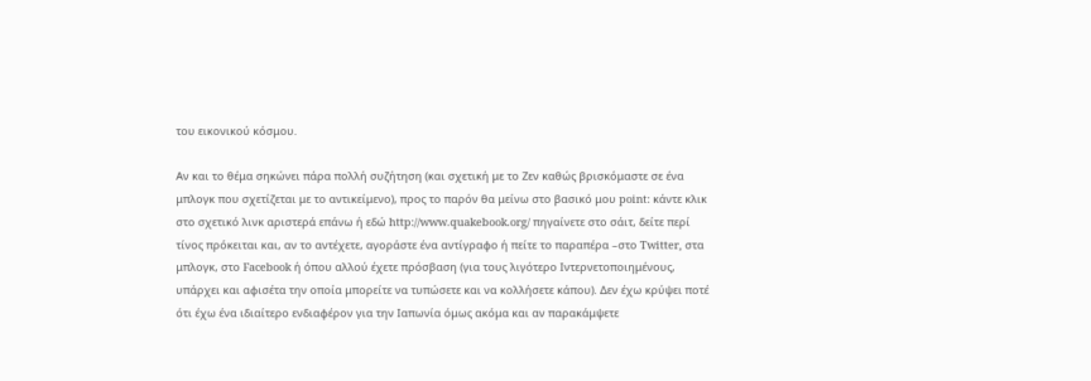του εικονικού κόσμου.

Αν και το θέμα σηκώνει πάρα πολλή συζήτηση (και σχετική με το Ζεν καθώς βρισκόμαστε σε ένα μπλογκ που σχετίζεται με το αντικείμενο), προς το παρόν θα μείνω στο βασικό μου point: κάντε κλικ στο σχετικό λινκ αριστερά επάνω ή εδώ http://www.quakebook.org/ πηγαίνετε στο σάιτ, δείτε περί τίνος πρόκειται και, αν το αντέχετε, αγοράστε ένα αντίγραφο ή πείτε το παραπέρα –στο Twitter, στα μπλογκ, στο Facebook ή όπου αλλού έχετε πρόσβαση (για τους λιγότερο Ιντερνετοποιημένους, υπάρχει και αφισέτα την οποία μπορείτε να τυπώσετε και να κολλήσετε κάπου). Δεν έχω κρύψει ποτέ ότι έχω ένα ιδιαίτερο ενδιαφέρον για την Ιαπωνία όμως ακόμα και αν παρακάμψετε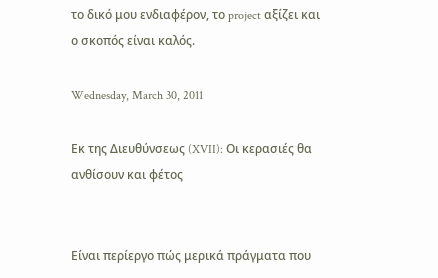το δικό μου ενδιαφέρον, το project αξίζει και ο σκοπός είναι καλός.

Wednesday, March 30, 2011

Εκ της Διευθύνσεως (XVII): Οι κερασιές θα ανθίσουν και φέτος


Είναι περίεργο πώς μερικά πράγματα που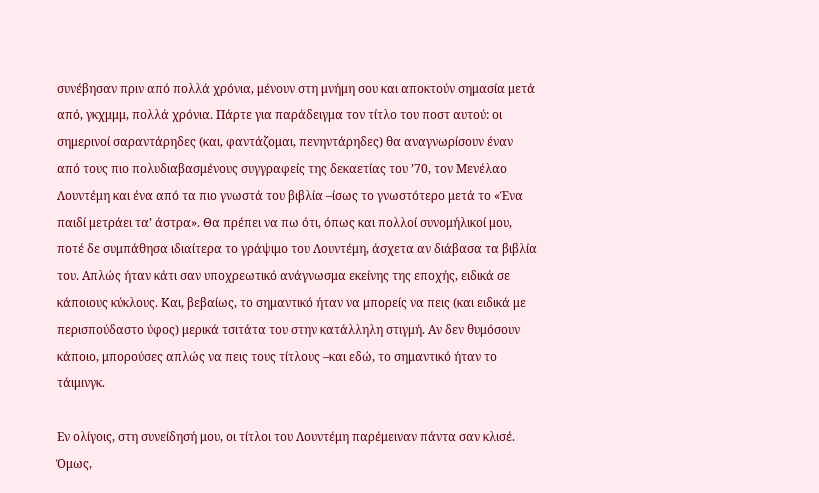συνέβησαν πριν από πολλά χρόνια, μένουν στη μνήμη σου και αποκτούν σημασία μετά από, γκχμμμ, πολλά χρόνια. Πάρτε για παράδειγμα τον τίτλο του ποστ αυτού: οι σημερινοί σαραντάρηδες (και, φαντάζομαι, πενηντάρηδες) θα αναγνωρίσουν έναν από τους πιο πολυδιαβασμένους συγγραφείς της δεκαετίας του ’70, τον Μενέλαο Λουντέμη και ένα από τα πιο γνωστά του βιβλία –ίσως το γνωστότερο μετά το «Ένα παιδί μετράει τα’ άστρα». Θα πρέπει να πω ότι, όπως και πολλοί συνομήλικοί μου, ποτέ δε συμπάθησα ιδιαίτερα το γράψιμο του Λουντέμη, άσχετα αν διάβασα τα βιβλία του. Απλώς ήταν κάτι σαν υποχρεωτικό ανάγνωσμα εκείνης της εποχής, ειδικά σε κάποιους κύκλους. Και, βεβαίως, το σημαντικό ήταν να μπορείς να πεις (και ειδικά με περισπούδαστο ύφος) μερικά τσιτάτα του στην κατάλληλη στιγμή. Αν δεν θυμόσουν κάποιο, μπορούσες απλώς να πεις τους τίτλους –και εδώ, το σημαντικό ήταν το τάιμινγκ.

Εν ολίγοις, στη συνείδησή μου, οι τίτλοι του Λουντέμη παρέμειναν πάντα σαν κλισέ. Όμως,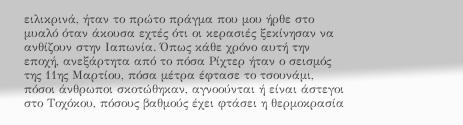ειλικρινά, ήταν το πρώτο πράγμα που μου ήρθε στο μυαλό όταν άκουσα εχτές ότι οι κερασιές ξεκίνησαν να ανθίζουν στην Ιαπωνία. Όπως κάθε χρόνο αυτή την εποχή, ανεξάρτητα από το πόσα Ρίχτερ ήταν ο σεισμός της 11ης Μαρτίου, πόσα μέτρα έφτασε το τσουνάμι, πόσοι άνθρωποι σκοτώθηκαν, αγνοούνται ή είναι άστεγοι στο Τοχόκου, πόσους βαθμούς έχει φτάσει η θερμοκρασία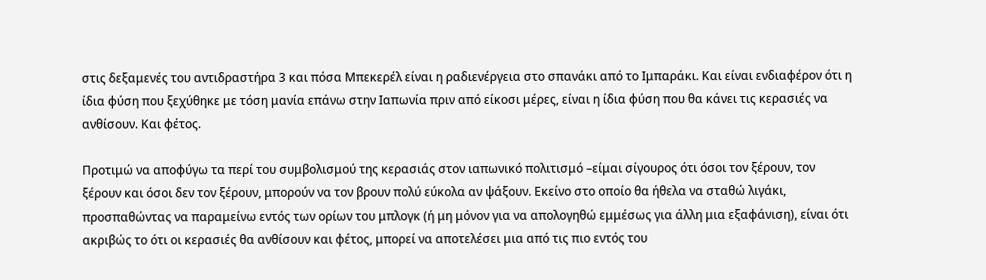στις δεξαμενές του αντιδραστήρα 3 και πόσα Μπεκερέλ είναι η ραδιενέργεια στο σπανάκι από το Ιμπαράκι. Και είναι ενδιαφέρον ότι η ίδια φύση που ξεχύθηκε με τόση μανία επάνω στην Ιαπωνία πριν από είκοσι μέρες, είναι η ίδια φύση που θα κάνει τις κερασιές να ανθίσουν. Και φέτος.

Προτιμώ να αποφύγω τα περί του συμβολισμού της κερασιάς στον ιαπωνικό πολιτισμό –είμαι σίγουρος ότι όσοι τον ξέρουν, τον ξέρουν και όσοι δεν τον ξέρουν, μπορούν να τον βρουν πολύ εύκολα αν ψάξουν. Εκείνο στο οποίο θα ήθελα να σταθώ λιγάκι, προσπαθώντας να παραμείνω εντός των ορίων του μπλογκ (ή μη μόνον για να απολογηθώ εμμέσως για άλλη μια εξαφάνιση), είναι ότι ακριβώς το ότι οι κερασιές θα ανθίσουν και φέτος, μπορεί να αποτελέσει μια από τις πιο εντός του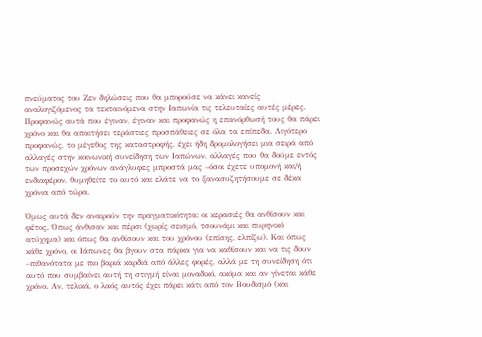πνεύματος του Ζεν δηλώσεις που θα μπορούσε να κάνει κανείς αναλογιζόμενος τα τεκταινόμενα στην Ιαπωνία τις τελευταίες αυτές μέρες. Προφανώς αυτά που έγιναν, έγιναν και προφανώς η επανόρθωσή τους θα πάρει χρόνο και θα απαιτήσει τεράστιες προσπάθειες σε όλα τα επίπεδα. Λιγότερο προφανώς, το μέγεθος της καταστροφής, έχει ήδη δρομολογήσει μια σειρά από αλλαγές στην κοινωνική συνείδηση των Ιαπώνων, αλλαγές που θα δούμε εντός των προσεχών χρόνων ανάγλυφες μπροστά μας –όσοι έχετε υπομονή και/ή ενδιαφέρον, θυμηθείτε το αυτό και ελάτε να το ξανασυζητήσουμε σε δέκα χρόνια από τώρα.

Όμως αυτά δεν αναιρούν την πραγματικότητα: οι κερασιές θα ανθίσουν και φέτος. Όπως άνθισαν και πέρσι (χωρίς σεισμό, τσουνάμι και πυρηνικό ατύχημα) και όπως θα ανθίσουν και του χρόνου (επίσης, ελπίζω). Και όπως κάθε χρόνο, οι Ιάπωνες θα βγουν στα πάρκα για να καθίσουν και να τις δουν –πιθανότατα με πιο βαριά καρδιά από άλλες φορές, αλλά με τη συνείδηση ότι αυτό που συμβαίνει αυτή τη στιγμή είναι μοναδικό, ακόμα και αν γίνεται κάθε χρόνο. Αν, τελικά, ο λαός αυτός έχει πάρει κάτι από τον Βουδισμό (και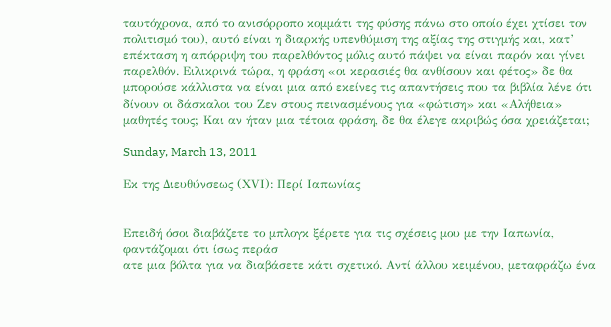ταυτόχρονα, από το ανισόρροπο κομμάτι της φύσης πάνω στο οποίο έχει χτίσει τον πολιτισμό του), αυτό είναι η διαρκής υπενθύμιση της αξίας της στιγμής και, κατ’ επέκταση η απόρριψη του παρελθόντος μόλις αυτό πάψει να είναι παρόν και γίνει παρελθόν. Ειλικρινά τώρα, η φράση «οι κερασιές θα ανθίσουν και φέτος» δε θα μπορούσε κάλλιστα να είναι μια από εκείνες τις απαντήσεις που τα βιβλία λένε ότι δίνουν οι δάσκαλοι του Ζεν στους πεινασμένους για «φώτιση» και «Αλήθεια» μαθητές τους; Και αν ήταν μια τέτοια φράση, δε θα έλεγε ακριβώς όσα χρειάζεται;

Sunday, March 13, 2011

Εκ της Διευθύνσεως (ΧVI): Περί Ιαπωνίας


Επειδή όσοι διαβάζετε το μπλογκ ξέρετε για τις σχέσεις μου με την Ιαπωνία, φαντάζομαι ότι ίσως περάσ
ατε μια βόλτα για να διαβάσετε κάτι σχετικό. Αντί άλλου κειμένου, μεταφράζω ένα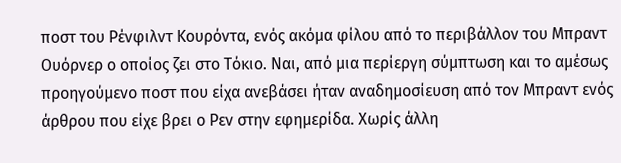ποστ του Ρένφιλντ Κουρόντα, ενός ακόμα φίλου από το περιβάλλον του Μπραντ Ουόρνερ ο οποίος ζει στο Τόκιο. Ναι, από μια περίεργη σύμπτωση και το αμέσως προηγούμενο ποστ που είχα ανεβάσει ήταν αναδημοσίευση από τον Μπραντ ενός άρθρου που είχε βρει ο Ρεν στην εφημερίδα. Χωρίς άλλη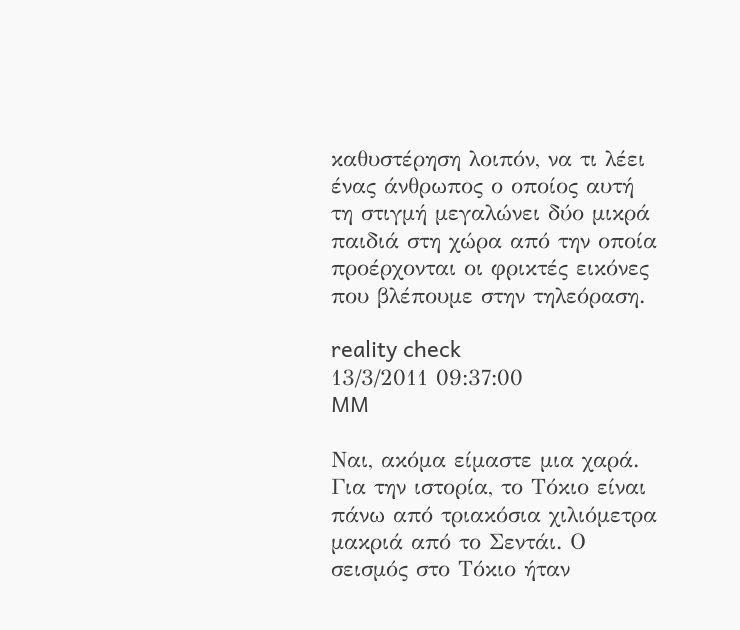καθυστέρηση λοιπόν, να τι λέει ένας άνθρωπος ο οποίος αυτή τη στιγμή μεγαλώνει δύο μικρά παιδιά στη χώρα από την οποία προέρχονται οι φρικτές εικόνες που βλέπουμε στην τηλεόραση.

reality check
13/3/2011 09:37:00
MM

Ναι, ακόμα είμαστε μια χαρά.
Για την ιστορία, το Τόκιο είναι πάνω από τριακόσια χιλιόμετρα μακριά από το Σεντάι. Ο σεισμός στο Τόκιο ήταν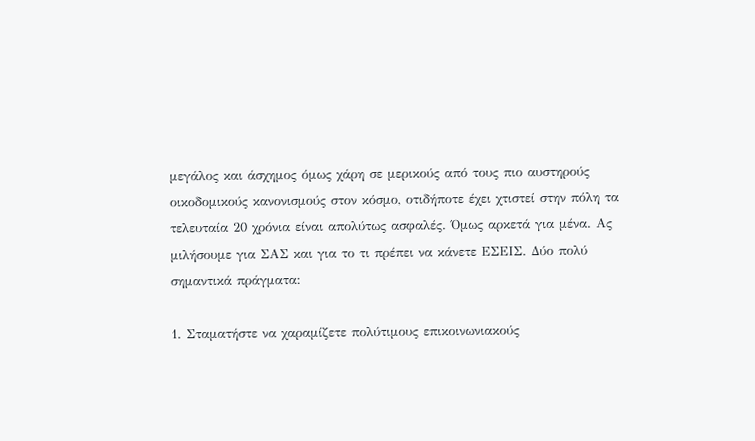μεγάλος και άσχημος όμως χάρη σε μερικούς από τους πιο αυστηρούς οικοδομικούς κανονισμούς στον κόσμο, οτιδήποτε έχει χτιστεί στην πόλη τα τελευταία 20 χρόνια είναι απολύτως ασφαλές. Όμως αρκετά για μένα. Ας μιλήσουμε για ΣΑΣ και για το τι πρέπει να κάνετε ΕΣΕΙΣ. Δύο πολύ σημαντικά πράγματα:

1. Σταματήστε να χαραμίζετε πολύτιμους επικοινωνιακούς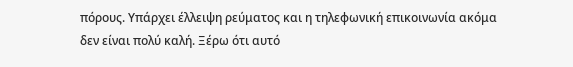πόρους. Υπάρχει έλλειψη ρεύματος και η τηλεφωνική επικοινωνία ακόμα δεν είναι πολύ καλή. Ξέρω ότι αυτό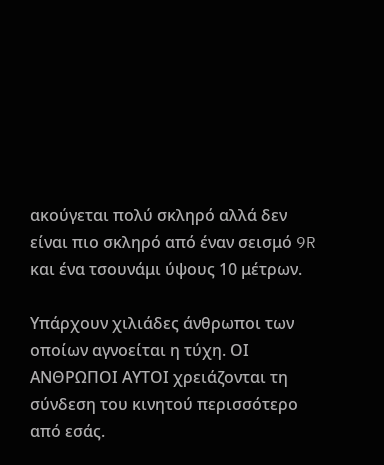ακούγεται πολύ σκληρό αλλά δεν είναι πιο σκληρό από έναν σεισμό 9R και ένα τσουνάμι ύψους 10 μέτρων.

Υπάρχουν χιλιάδες άνθρωποι των οποίων αγνοείται η τύχη. ΟΙ ΑΝΘΡΩΠΟΙ ΑΥΤΟΙ χρειάζονται τη σύνδεση του κινητού περισσότερο από εσάς.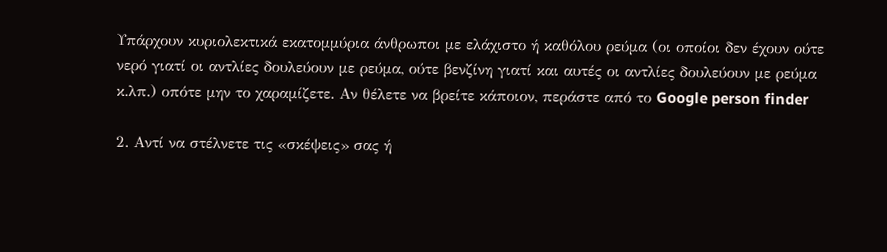Υπάρχουν κυριολεκτικά εκατομμύρια άνθρωποι με ελάχιστο ή καθόλου ρεύμα (οι οποίοι δεν έχουν ούτε νερό γιατί οι αντλίες δουλεύουν με ρεύμα, ούτε βενζίνη γιατί και αυτές οι αντλίες δουλεύουν με ρεύμα κ.λπ.) οπότε μην το χαραμίζετε. Αν θέλετε να βρείτε κάποιον, περάστε από το Google person finder

2. Αντί να στέλνετε τις «σκέψεις» σας ή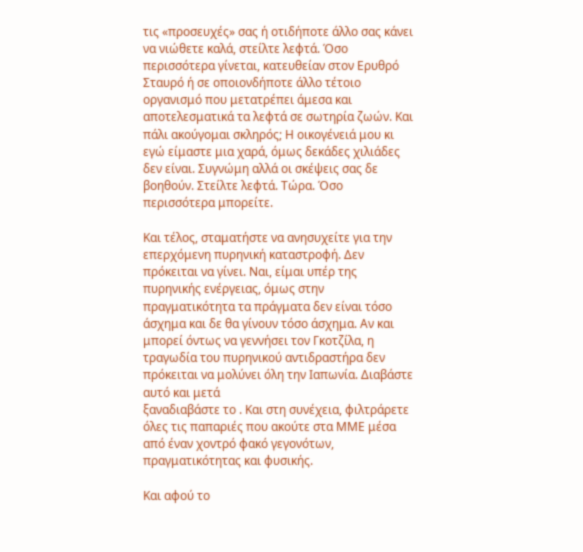τις «προσευχές» σας ή οτιδήποτε άλλο σας κάνει να νιώθετε καλά, στείλτε λεφτά. Όσο περισσότερα γίνεται, κατευθείαν στον Ερυθρό Σταυρό ή σε οποιονδήποτε άλλο τέτοιο οργανισμό που μετατρέπει άμεσα και αποτελεσματικά τα λεφτά σε σωτηρία ζωών. Και πάλι ακούγομαι σκληρός; Η οικογένειά μου κι εγώ είμαστε μια χαρά, όμως δεκάδες χιλιάδες δεν είναι. Συγνώμη αλλά οι σκέψεις σας δε βοηθούν. Στείλτε λεφτά. Τώρα. Όσο περισσότερα μπορείτε.

Και τέλος, σταματήστε να ανησυχείτε για την επερχόμενη πυρηνική καταστροφή. Δεν πρόκειται να γίνει. Ναι, είμαι υπέρ της πυρηνικής ενέργειας, όμως στην πραγματικότητα τα πράγματα δεν είναι τόσο άσχημα και δε θα γίνουν τόσο άσχημα. Αν και μπορεί όντως να γεννήσει τον Γκοτζίλα, η τραγωδία του πυρηνικού αντιδραστήρα δεν πρόκειται να μολύνει όλη την Ιαπωνία. Διαβάστε αυτό και μετά
ξαναδιαβάστε το . Και στη συνέχεια, φιλτράρετε όλες τις παπαριές που ακούτε στα ΜΜΕ μέσα από έναν χοντρό φακό γεγονότων, πραγματικότητας και φυσικής.

Και αφού το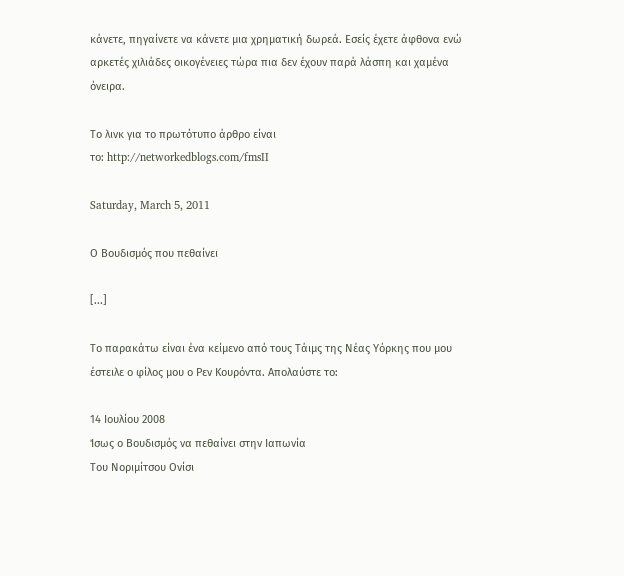κάνετε, πηγαίνετε να κάνετε μια χρηματική δωρεά. Εσείς έχετε άφθονα ενώ αρκετές χιλιάδες οικογένειες τώρα πια δεν έχουν παρά λάσπη και χαμένα όνειρα.

Το λινκ για το πρωτότυπο άρθρο είναι
το: http://networkedblogs.com/fmsII

Saturday, March 5, 2011

Ο Βουδισμός που πεθαίνει

[...]

Το παρακάτω είναι ένα κείμενο από τους Τάιμς της Νέας Υόρκης που μου έστειλε ο φίλος μου ο Ρεν Κουρόντα. Απολαύστε το:

14 Ιουλίου 2008
Ίσως ο Βουδισμός να πεθαίνει στην Ιαπωνία
Του Νοριμίτσου Ονίσι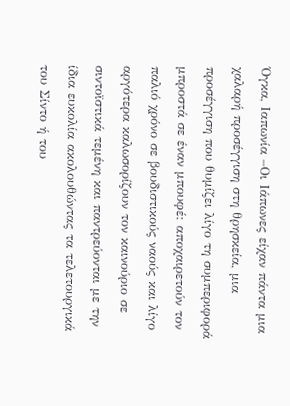Όγκα, Ιαπωνία –Οι Ιάπωνες είχαν πάντα μια χαλαρή προσέγγιση στη θρησκεία, μια προσέγγιση που θυμίζει λίγο τη συμπεριφορά μπροστά σε έναν μπουφέ: αποχαιρετούν τον παλιό χρόνο σε βουδιστικούς ναούς και λίγο αργότερα καλωσορίζουν τον καινούριο σε σιντοϊστικά τεμένη και παντρεύονται με την ίδια ευκολία ακολουθώντας τα τελετουργικά του Σίντο ή του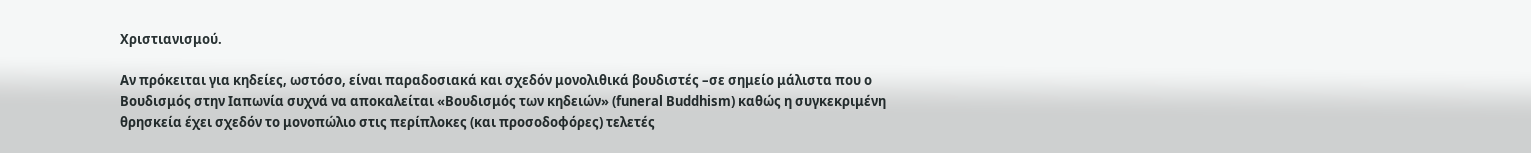Χριστιανισμού.

Αν πρόκειται για κηδείες, ωστόσο, είναι παραδοσιακά και σχεδόν μονολιθικά βουδιστές –σε σημείο μάλιστα που ο Βουδισμός στην Ιαπωνία συχνά να αποκαλείται «Βουδισμός των κηδειών» (funeral Buddhism) καθώς η συγκεκριμένη θρησκεία έχει σχεδόν το μονοπώλιο στις περίπλοκες (και προσοδοφόρες) τελετές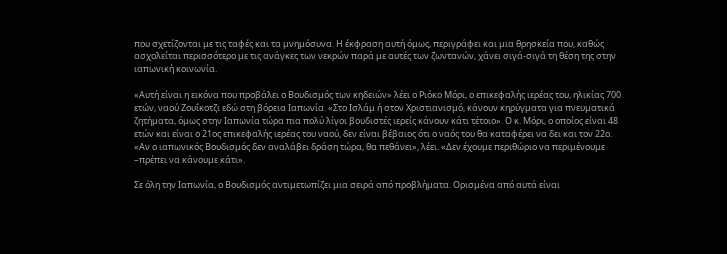που σχετίζονται με τις ταφές και τα μνημόσυνα. Η έκφραση αυτή όμως, περιγράφει και μια θρησκεία που, καθώς ασχολείται περισσότερο με τις ανάγκες των νεκρών παρά με αυτές των ζωντανών, χάνει σιγά-σιγά τη θέση της στην ιαπωνική κοινωνία.

«Αυτή είναι η εικόνα που προβάλει ο Βουδισμός των κηδειών» λέει ο Ριόκο Μόρι, ο επικεφαλής ιερέας του, ηλικίας 700 ετών, ναού Ζουΐκοτζι εδώ στη βόρεια Ιαπωνία. «Στο Ισλάμ ή στον Χριστιανισμό, κάνουν κηρύγματα για πνευματικά ζητήματα, όμως στην Ιαπωνία τώρα πια πολύ λίγοι βουδιστές ιερείς κάνουν κάτι τέτοιο». Ο κ. Μόρι, ο οποίος είναι 48 ετών και είναι ο 21ος επικεφαλής ιερέας του ναού, δεν είναι βέβαιος ότι ο ναός του θα καταφέρει να δει και τον 22ο. «Αν ο ιαπωνικός Βουδισμός δεν αναλάβει δράση τώρα, θα πεθάνει», λέει. «Δεν έχουμε περιθώριο να περιμένουμε –πρέπει να κάνουμε κάτι».

Σε όλη την Ιαπωνία, ο Βουδισμός αντιμετωπίζει μια σειρά από προβλήματα. Ορισμένα από αυτά είναι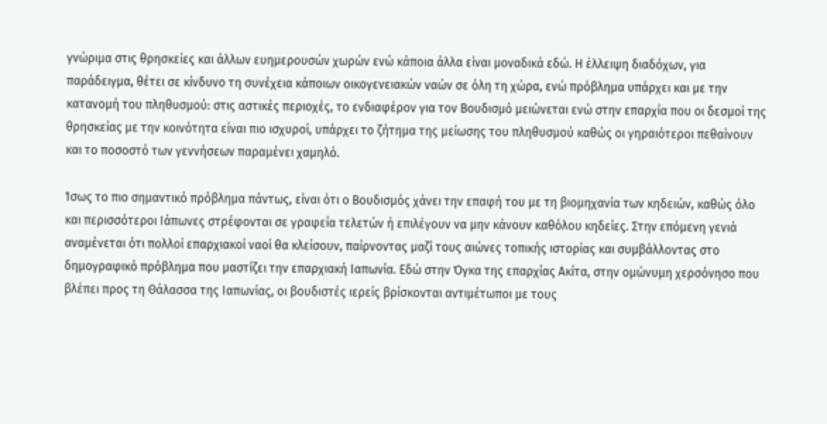γνώριμα στις θρησκείες και άλλων ευημερουσών χωρών ενώ κάποια άλλα είναι μοναδικά εδώ. Η έλλειψη διαδόχων, για παράδειγμα, θέτει σε κίνδυνο τη συνέχεια κάποιων οικογενειακών ναών σε όλη τη χώρα, ενώ πρόβλημα υπάρχει και με την κατανομή του πληθυσμού: στις αστικές περιοχές, το ενδιαφέρον για τον Βουδισμό μειώνεται ενώ στην επαρχία που οι δεσμοί της θρησκείας με την κοινότητα είναι πιο ισχυροί, υπάρχει το ζήτημα της μείωσης του πληθυσμού καθώς οι γηραιότεροι πεθαίνουν και το ποσοστό των γεννήσεων παραμένει χαμηλό.

Ίσως το πιο σημαντικό πρόβλημα πάντως, είναι ότι ο Βουδισμός χάνει την επαφή του με τη βιομηχανία των κηδειών, καθώς όλο και περισσότεροι Ιάπωνες στρέφονται σε γραφεία τελετών ή επιλέγουν να μην κάνουν καθόλου κηδείες. Στην επόμενη γενιά αναμένεται ότι πολλοί επαρχιακοί ναοί θα κλείσουν, παίρνοντας μαζί τους αιώνες τοπικής ιστορίας και συμβάλλοντας στο δημογραφικό πρόβλημα που μαστίζει την επαρχιακή Ιαπωνία. Εδώ στην Όγκα της επαρχίας Ακίτα, στην ομώνυμη χερσόνησο που βλέπει προς τη Θάλασσα της Ιαπωνίας, οι βουδιστές ιερείς βρίσκονται αντιμέτωποι με τους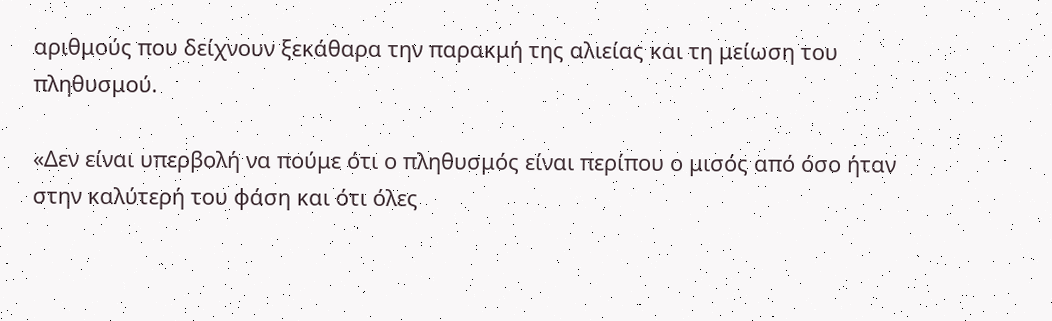αριθμούς που δείχνουν ξεκάθαρα την παρακμή της αλιείας και τη μείωση του πληθυσμού.

«Δεν είναι υπερβολή να πούμε ότι ο πληθυσμός είναι περίπου ο μισός από όσο ήταν στην καλύτερή του φάση και ότι όλες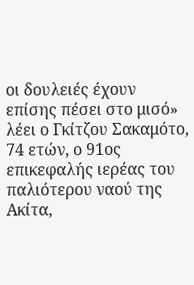οι δουλειές έχουν επίσης πέσει στο μισό» λέει ο Γκίτζου Σακαμότο, 74 ετών, ο 91ος επικεφαλής ιερέας του παλιότερου ναού της Ακίτα,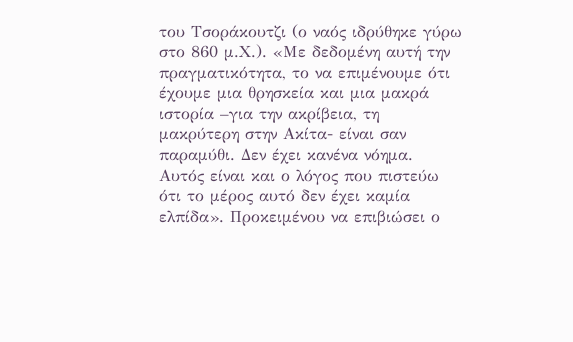του Τσοράκουτζι (ο ναός ιδρύθηκε γύρω στο 860 μ.Χ.). «Με δεδομένη αυτή την πραγματικότητα, το να επιμένουμε ότι έχουμε μια θρησκεία και μια μακρά ιστορία –για την ακρίβεια, τη μακρύτερη στην Ακίτα- είναι σαν παραμύθι. Δεν έχει κανένα νόημα. Αυτός είναι και ο λόγος που πιστεύω ότι το μέρος αυτό δεν έχει καμία ελπίδα». Προκειμένου να επιβιώσει ο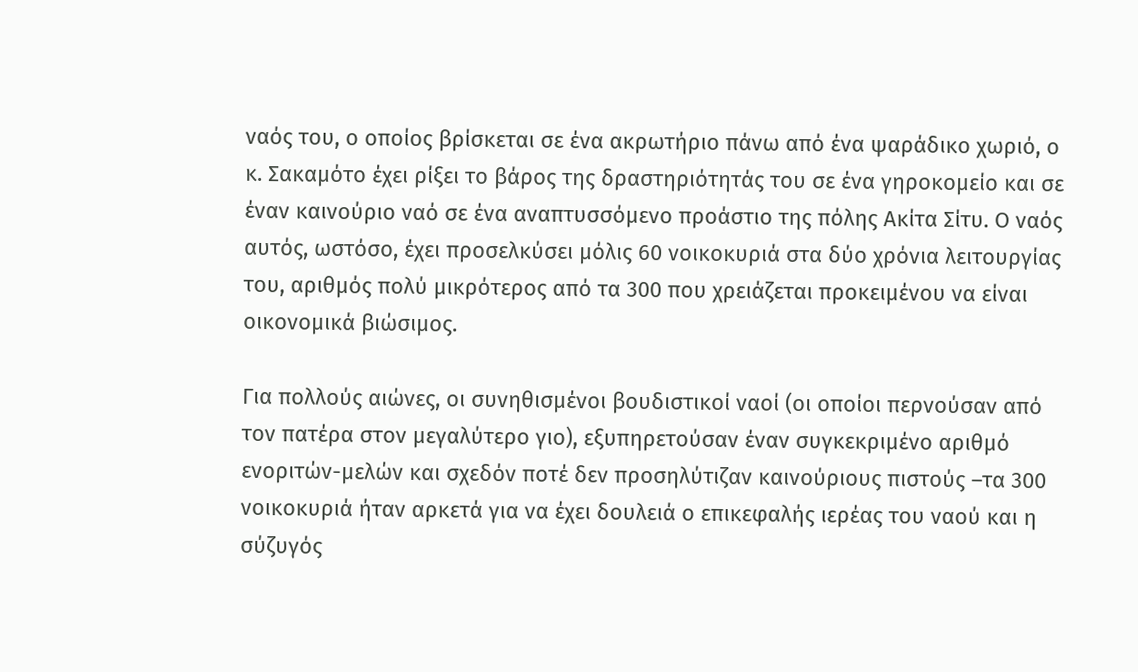ναός του, ο οποίος βρίσκεται σε ένα ακρωτήριο πάνω από ένα ψαράδικο χωριό, ο κ. Σακαμότο έχει ρίξει το βάρος της δραστηριότητάς του σε ένα γηροκομείο και σε έναν καινούριο ναό σε ένα αναπτυσσόμενο προάστιο της πόλης Ακίτα Σίτυ. Ο ναός αυτός, ωστόσο, έχει προσελκύσει μόλις 60 νοικοκυριά στα δύο χρόνια λειτουργίας του, αριθμός πολύ μικρότερος από τα 300 που χρειάζεται προκειμένου να είναι οικονομικά βιώσιμος.

Για πολλούς αιώνες, οι συνηθισμένοι βουδιστικοί ναοί (οι οποίοι περνούσαν από τον πατέρα στον μεγαλύτερο γιο), εξυπηρετούσαν έναν συγκεκριμένο αριθμό ενοριτών-μελών και σχεδόν ποτέ δεν προσηλύτιζαν καινούριους πιστούς –τα 300 νοικοκυριά ήταν αρκετά για να έχει δουλειά ο επικεφαλής ιερέας του ναού και η σύζυγός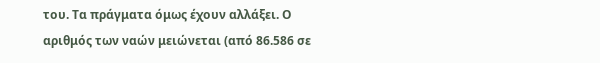του. Τα πράγματα όμως έχουν αλλάξει. Ο αριθμός των ναών μειώνεται (από 86.586 σε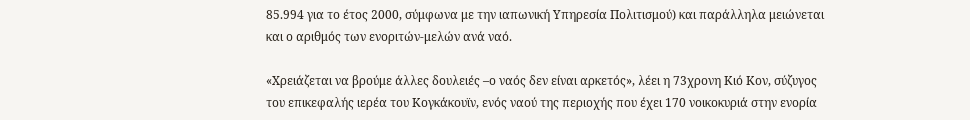85.994 για το έτος 2000, σύμφωνα με την ιαπωνική Υπηρεσία Πολιτισμού) και παράλληλα μειώνεται και ο αριθμός των ενοριτών-μελών ανά ναό.

«Χρειάζεται να βρούμε άλλες δουλειές –ο ναός δεν είναι αρκετός», λέει η 73χρονη Κιό Κον, σύζυγος του επικεφαλής ιερέα του Κογκάκουϊν, ενός ναού της περιοχής που έχει 170 νοικοκυριά στην ενορία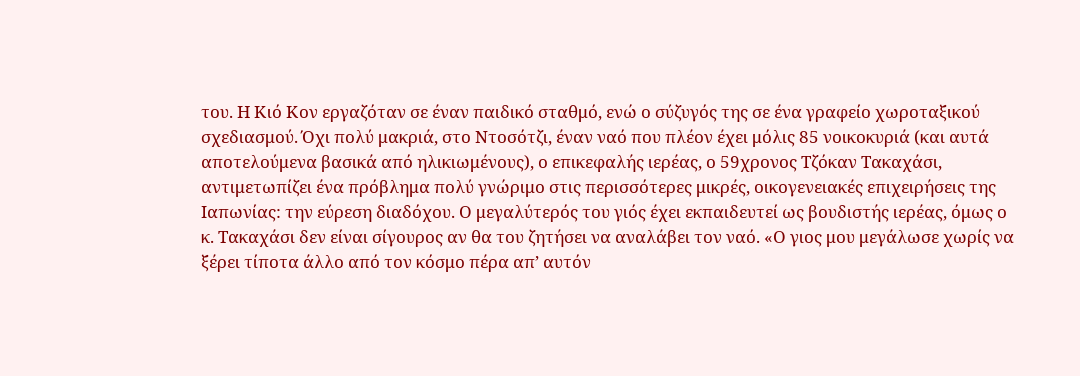του. Η Κιό Κον εργαζόταν σε έναν παιδικό σταθμό, ενώ ο σύζυγός της σε ένα γραφείο χωροταξικού σχεδιασμού. Όχι πολύ μακριά, στο Ντοσότζι, έναν ναό που πλέον έχει μόλις 85 νοικοκυριά (και αυτά αποτελούμενα βασικά από ηλικιωμένους), ο επικεφαλής ιερέας, ο 59χρονος Τζόκαν Τακαχάσι, αντιμετωπίζει ένα πρόβλημα πολύ γνώριμο στις περισσότερες μικρές, οικογενειακές επιχειρήσεις της Ιαπωνίας: την εύρεση διαδόχου. Ο μεγαλύτερός του γιός έχει εκπαιδευτεί ως βουδιστής ιερέας, όμως ο κ. Τακαχάσι δεν είναι σίγουρος αν θα του ζητήσει να αναλάβει τον ναό. «Ο γιος μου μεγάλωσε χωρίς να ξέρει τίποτα άλλο από τον κόσμο πέρα απ’ αυτόν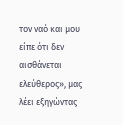τον ναό και μου είπε ότι δεν αισθάνεται ελεύθερος», μας λέει εξηγώντας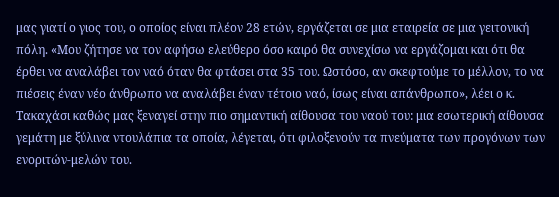μας γιατί ο γιος του, ο οποίος είναι πλέον 28 ετών, εργάζεται σε μια εταιρεία σε μια γειτονική πόλη. «Μου ζήτησε να τον αφήσω ελεύθερο όσο καιρό θα συνεχίσω να εργάζομαι και ότι θα έρθει να αναλάβει τον ναό όταν θα φτάσει στα 35 του. Ωστόσο, αν σκεφτούμε το μέλλον, το να πιέσεις έναν νέο άνθρωπο να αναλάβει έναν τέτοιο ναό, ίσως είναι απάνθρωπο», λέει ο κ. Τακαχάσι καθώς μας ξεναγεί στην πιο σημαντική αίθουσα του ναού του: μια εσωτερική αίθουσα γεμάτη με ξύλινα ντουλάπια τα οποία, λέγεται, ότι φιλοξενούν τα πνεύματα των προγόνων των ενοριτών-μελών του.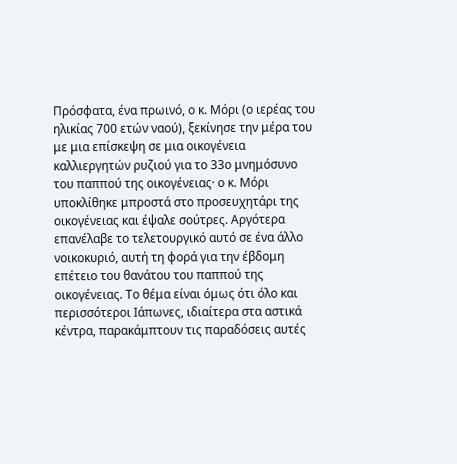Πρόσφατα, ένα πρωινό, ο κ. Μόρι (ο ιερέας του ηλικίας 700 ετών ναού), ξεκίνησε την μέρα του με μια επίσκεψη σε μια οικογένεια καλλιεργητών ρυζιού για το 33ο μνημόσυνο του παππού της οικογένειας· ο κ. Μόρι υποκλίθηκε μπροστά στο προσευχητάρι της οικογένειας και έψαλε σούτρες. Αργότερα επανέλαβε το τελετουργικό αυτό σε ένα άλλο νοικοκυριό, αυτή τη φορά για την έβδομη επέτειο του θανάτου του παππού της οικογένειας. Το θέμα είναι όμως ότι όλο και περισσότεροι Ιάπωνες, ιδιαίτερα στα αστικά κέντρα, παρακάμπτουν τις παραδόσεις αυτές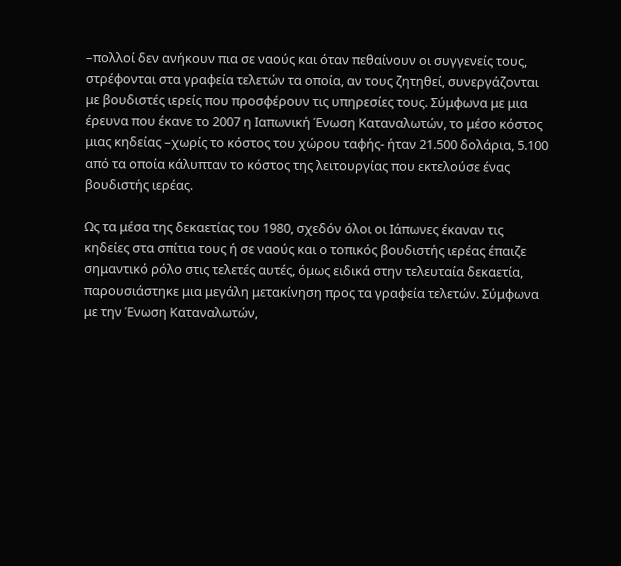–πολλοί δεν ανήκουν πια σε ναούς και όταν πεθαίνουν οι συγγενείς τους, στρέφονται στα γραφεία τελετών τα οποία, αν τους ζητηθεί, συνεργάζονται με βουδιστές ιερείς που προσφέρουν τις υπηρεσίες τους. Σύμφωνα με μια έρευνα που έκανε το 2007 η Ιαπωνική Ένωση Καταναλωτών, το μέσο κόστος μιας κηδείας –χωρίς το κόστος του χώρου ταφής- ήταν 21.500 δολάρια, 5.100 από τα οποία κάλυπταν το κόστος της λειτουργίας που εκτελούσε ένας βουδιστής ιερέας.

Ως τα μέσα της δεκαετίας του 1980, σχεδόν όλοι οι Ιάπωνες έκαναν τις κηδείες στα σπίτια τους ή σε ναούς και ο τοπικός βουδιστής ιερέας έπαιζε σημαντικό ρόλο στις τελετές αυτές, όμως ειδικά στην τελευταία δεκαετία, παρουσιάστηκε μια μεγάλη μετακίνηση προς τα γραφεία τελετών. Σύμφωνα με την Ένωση Καταναλωτών,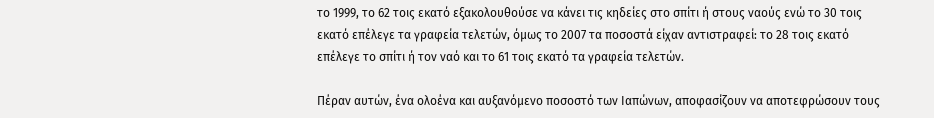το 1999, το 62 τοις εκατό εξακολουθούσε να κάνει τις κηδείες στο σπίτι ή στους ναούς ενώ το 30 τοις εκατό επέλεγε τα γραφεία τελετών, όμως το 2007 τα ποσοστά είχαν αντιστραφεί: το 28 τοις εκατό επέλεγε το σπίτι ή τον ναό και το 61 τοις εκατό τα γραφεία τελετών.

Πέραν αυτών, ένα ολοένα και αυξανόμενο ποσοστό των Ιαπώνων, αποφασίζουν να αποτεφρώσουν τους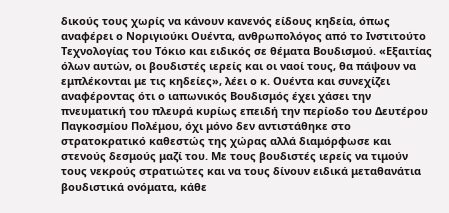δικούς τους χωρίς να κάνουν κανενός είδους κηδεία, όπως αναφέρει ο Νοριγιούκι Ουέντα, ανθρωπολόγος από το Ινστιτούτο Τεχνολογίας του Τόκιο και ειδικός σε θέματα Βουδισμού. «Εξαιτίας όλων αυτών, οι βουδιστές ιερείς και οι ναοί τους, θα πάψουν να εμπλέκονται με τις κηδείες», λέει ο κ. Ουέντα και συνεχίζει αναφέροντας ότι ο ιαπωνικός Βουδισμός έχει χάσει την πνευματική του πλευρά κυρίως επειδή την περίοδο του Δευτέρου Παγκοσμίου Πολέμου, όχι μόνο δεν αντιστάθηκε στο στρατοκρατικό καθεστώς της χώρας αλλά διαμόρφωσε και στενούς δεσμούς μαζί του. Με τους βουδιστές ιερείς να τιμούν τους νεκρούς στρατιώτες και να τους δίνουν ειδικά μεταθανάτια βουδιστικά ονόματα, κάθε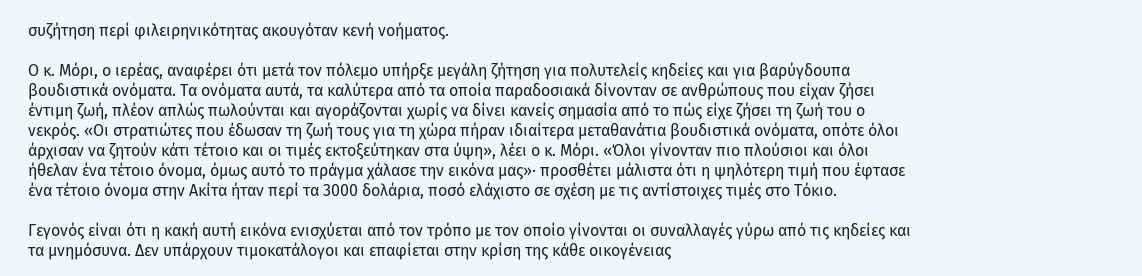συζήτηση περί φιλειρηνικότητας ακουγόταν κενή νοήματος.

Ο κ. Μόρι, ο ιερέας, αναφέρει ότι μετά τον πόλεμο υπήρξε μεγάλη ζήτηση για πολυτελείς κηδείες και για βαρύγδουπα βουδιστικά ονόματα. Τα ονόματα αυτά, τα καλύτερα από τα οποία παραδοσιακά δίνονταν σε ανθρώπους που είχαν ζήσει έντιμη ζωή, πλέον απλώς πωλούνται και αγοράζονται χωρίς να δίνει κανείς σημασία από το πώς είχε ζήσει τη ζωή του ο νεκρός. «Οι στρατιώτες που έδωσαν τη ζωή τους για τη χώρα πήραν ιδιαίτερα μεταθανάτια βουδιστικά ονόματα, οπότε όλοι άρχισαν να ζητούν κάτι τέτοιο και οι τιμές εκτοξεύτηκαν στα ύψη», λέει ο κ. Μόρι. «Όλοι γίνονταν πιο πλούσιοι και όλοι ήθελαν ένα τέτοιο όνομα, όμως αυτό το πράγμα χάλασε την εικόνα μας»· προσθέτει μάλιστα ότι η ψηλότερη τιμή που έφτασε ένα τέτοιο όνομα στην Ακίτα ήταν περί τα 3000 δολάρια, ποσό ελάχιστο σε σχέση με τις αντίστοιχες τιμές στο Τόκιο.

Γεγονός είναι ότι η κακή αυτή εικόνα ενισχύεται από τον τρόπο με τον οποίο γίνονται οι συναλλαγές γύρω από τις κηδείες και τα μνημόσυνα. Δεν υπάρχουν τιμοκατάλογοι και επαφίεται στην κρίση της κάθε οικογένειας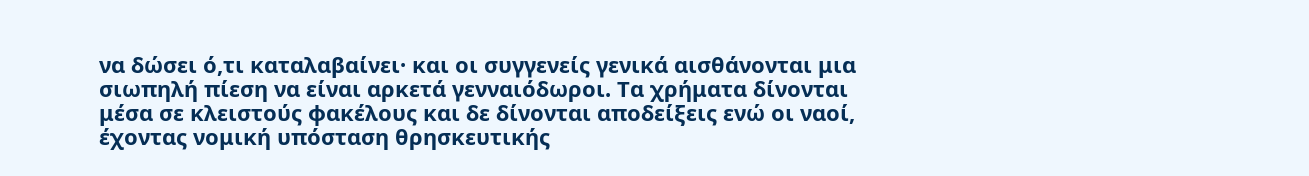να δώσει ό,τι καταλαβαίνει· και οι συγγενείς γενικά αισθάνονται μια σιωπηλή πίεση να είναι αρκετά γενναιόδωροι. Τα χρήματα δίνονται μέσα σε κλειστούς φακέλους και δε δίνονται αποδείξεις ενώ οι ναοί, έχοντας νομική υπόσταση θρησκευτικής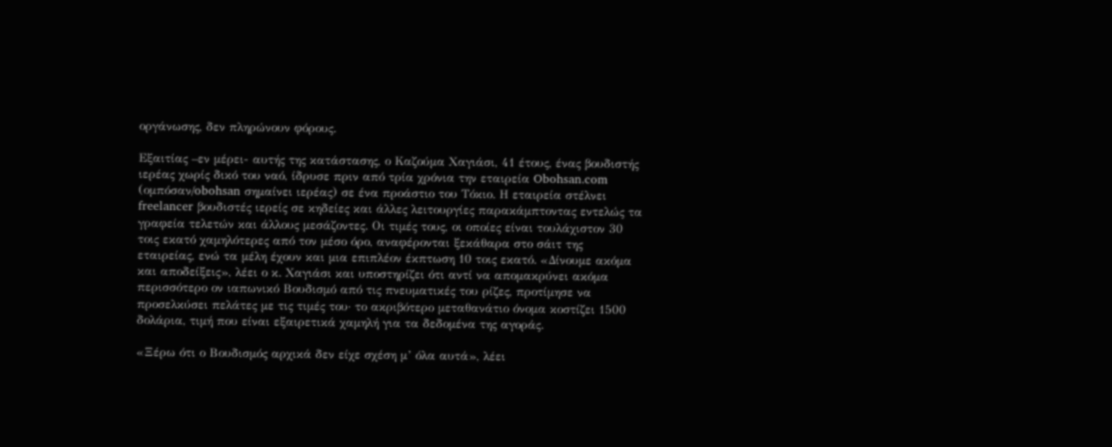οργάνωσης, δεν πληρώνουν φόρους.

Εξαιτίας –εν μέρει- αυτής της κατάστασης, ο Καζούμα Χαγιάσι, 41 έτους, ένας βουδιστής ιερέας χωρίς δικό του ναό, ίδρυσε πριν από τρία χρόνια την εταιρεία Obohsan.com (ομπόσαν/obohsan σημαίνει ιερέας) σε ένα προάστιο του Τόκιο. Η εταιρεία στέλνει freelancer βουδιστές ιερείς σε κηδείες και άλλες λειτουργίες παρακάμπτοντας εντελώς τα γραφεία τελετών και άλλους μεσάζοντες. Οι τιμές τους, οι οποίες είναι τουλάχιστον 30 τοις εκατό χαμηλότερες από τον μέσο όρο, αναφέρονται ξεκάθαρα στο σάιτ της εταιρείας, ενώ τα μέλη έχουν και μια επιπλέον έκπτωση 10 τοις εκατό. «Δίνουμε ακόμα και αποδείξεις», λέει ο κ. Χαγιάσι και υποστηρίζει ότι αντί να απομακρύνει ακόμα περισσότερο ον ιαπωνικό Βουδισμό από τις πνευματικές του ρίζες, προτίμησε να προσελκύσει πελάτες με τις τιμές του· το ακριβότερο μεταθανάτιο όνομα κοστίζει 1500 δολάρια, τιμή που είναι εξαιρετικά χαμηλή για τα δεδομένα της αγοράς.

«Ξέρω ότι ο Βουδισμός αρχικά δεν είχε σχέση μ’ όλα αυτά», λέει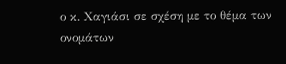ο κ. Χαγιάσι σε σχέση με το θέμα των ονομάτων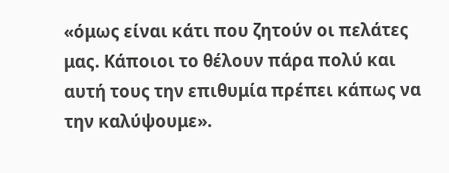«όμως είναι κάτι που ζητούν οι πελάτες μας. Κάποιοι το θέλουν πάρα πολύ και αυτή τους την επιθυμία πρέπει κάπως να την καλύψουμε».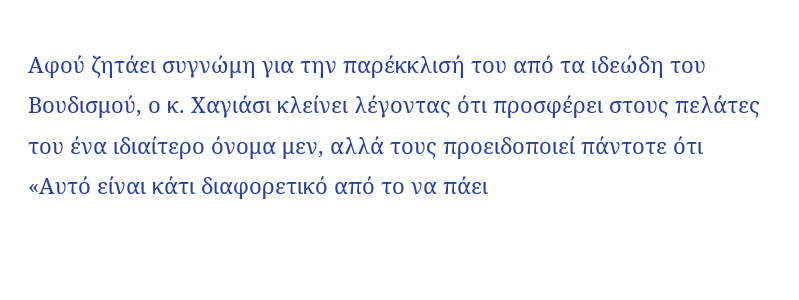Αφού ζητάει συγνώμη για την παρέκκλισή του από τα ιδεώδη του Βουδισμού, ο κ. Χαγιάσι κλείνει λέγοντας ότι προσφέρει στους πελάτες του ένα ιδιαίτερο όνομα μεν, αλλά τους προειδοποιεί πάντοτε ότι «Αυτό είναι κάτι διαφορετικό από το να πάει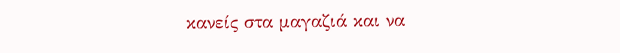κανείς στα μαγαζιά και να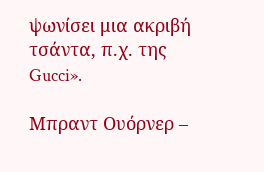ψωνίσει μια ακριβή τσάντα, π.χ. της Gucci».

Μπραντ Ουόρνερ –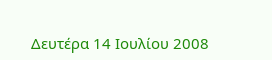Δευτέρα 14 Ιουλίου 2008